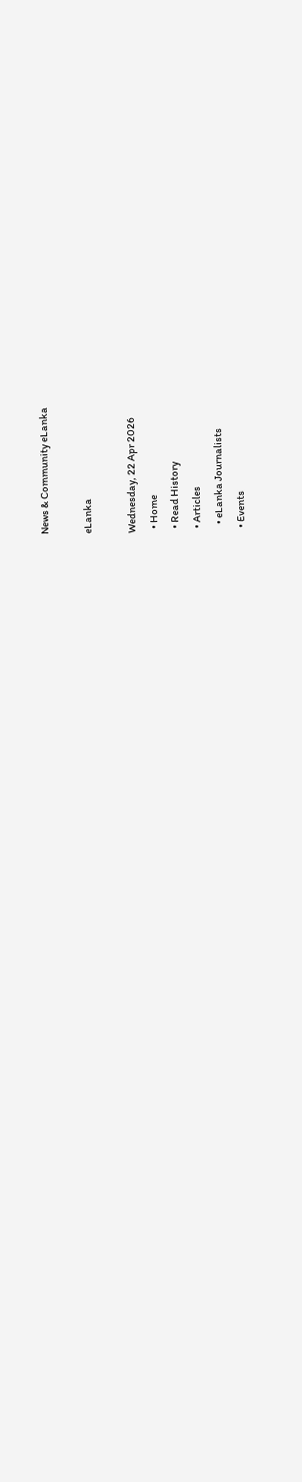News & Community eLanka

eLanka

Wednesday, 22 Apr 2026
  • Home
  • Read History
  • Articles
    • eLanka Journalists
  • Events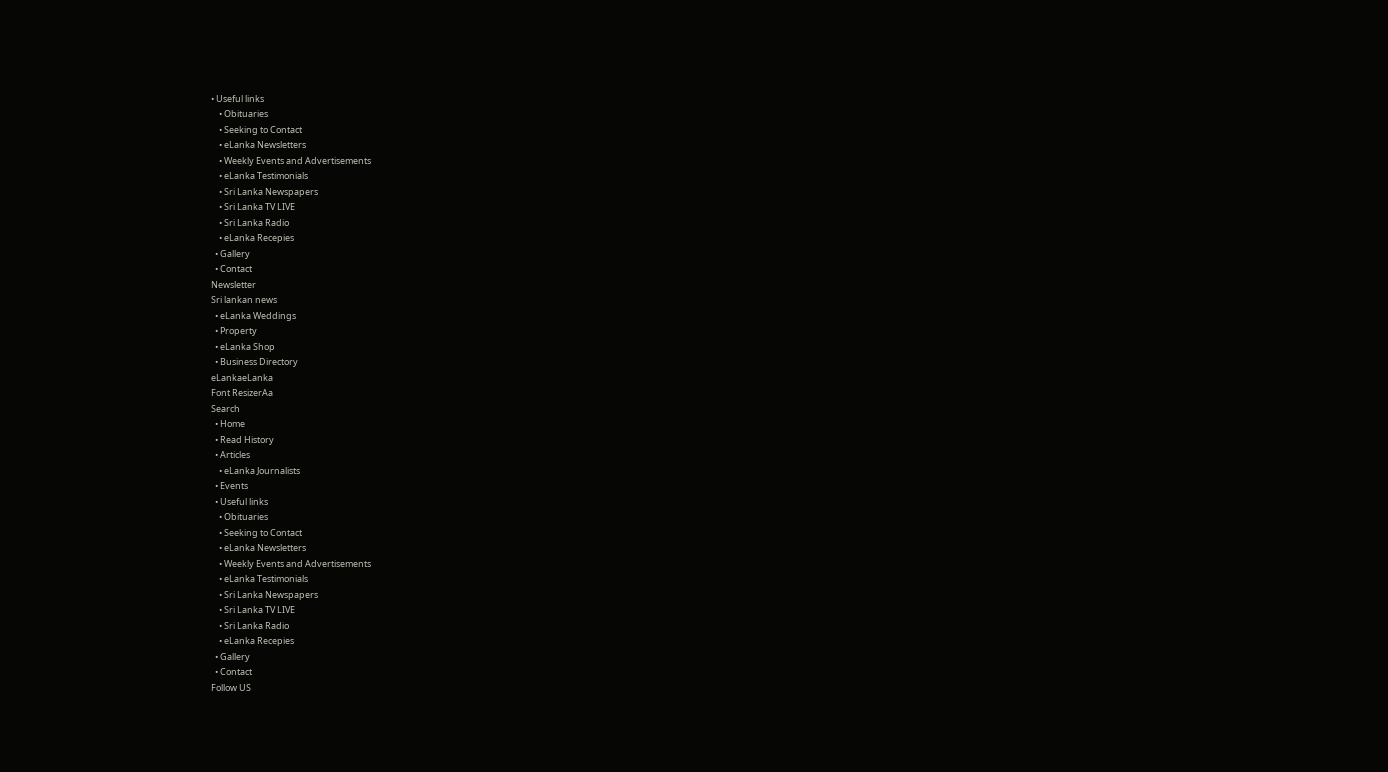• Useful links
    • Obituaries
    • Seeking to Contact
    • eLanka Newsletters
    • Weekly Events and Advertisements
    • eLanka Testimonials
    • Sri Lanka Newspapers
    • Sri Lanka TV LIVE
    • Sri Lanka Radio
    • eLanka Recepies
  • Gallery
  • Contact
Newsletter
Sri lankan news
  • eLanka Weddings
  • Property
  • eLanka Shop
  • Business Directory
eLankaeLanka
Font ResizerAa
Search
  • Home
  • Read History
  • Articles
    • eLanka Journalists
  • Events
  • Useful links
    • Obituaries
    • Seeking to Contact
    • eLanka Newsletters
    • Weekly Events and Advertisements
    • eLanka Testimonials
    • Sri Lanka Newspapers
    • Sri Lanka TV LIVE
    • Sri Lanka Radio
    • eLanka Recepies
  • Gallery
  • Contact
Follow US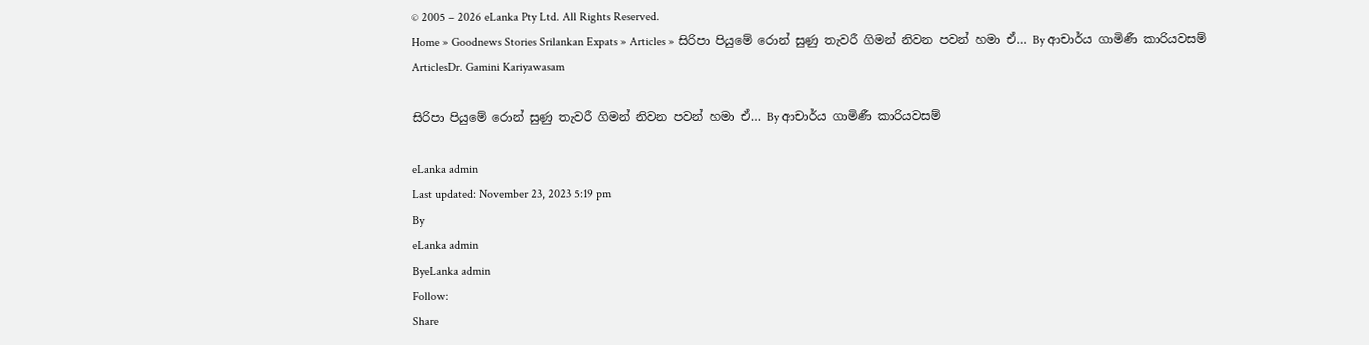© 2005 – 2026 eLanka Pty Ltd. All Rights Reserved.
Home » Goodnews Stories Srilankan Expats » Articles » සිරිපා පියුමේ රොන් සුණු තැවරී ගිමන් නිවන පවන් හමා ඒ… By ආචාර්ය ගාමිණී කාරියවසම්
ArticlesDr. Gamini Kariyawasam

සිරිපා පියුමේ රොන් සුණු තැවරී ගිමන් නිවන පවන් හමා ඒ… By ආචාර්ය ගාමිණී කාරියවසම්

eLanka admin
Last updated: November 23, 2023 5:19 pm
By
eLanka admin
ByeLanka admin
Follow:
Share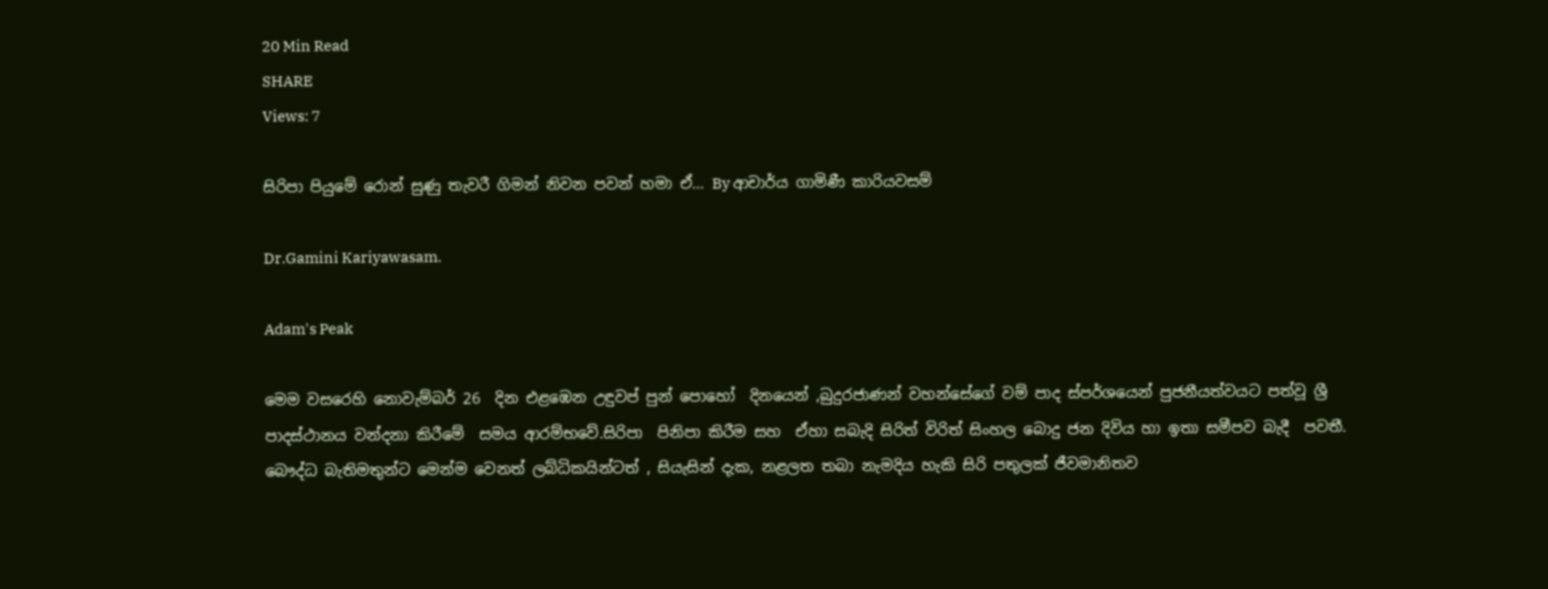20 Min Read
SHARE
Views: 7

සිරිපා පියුමේ රොන් සුණු තැවරී ගිමන් නිවන පවන් හමා ඒ… By ආචාර්ය ගාමිණී කාරියවසම්

Dr.Gamini Kariyawasam.

Adam's Peak

මෙම වසරෙහි නොවැම්බර් 26  දින එළඹෙන උඳුවප් පුන් පොහෝ  දිනයෙන් ,බුදුරජාණන් වහන්සේගේ වම් පාද ස්පර්ශයෙන් පුජනීයත්වයට පත්වූ ශ්‍රී පාදස්ථානය වන්දනා කිරීමේ  සමය ආරම්භවේ.සිරිපා  පිනිපා කිරීම සහ  ඒහා සබැදි සිරිත් විරිත් සිංහල බොදු ජන දිවිය හා ඉතා සමීපව බැදී  පවතී. බෞද්ධ බැතිමතුන්ට මෙන්ම වෙනත් ලබ්ධිකයින්ටත් , සියැසින් දැක, නළලත තබා නැමදිය හැකි සිරි පතුලක් ජීවමානිතව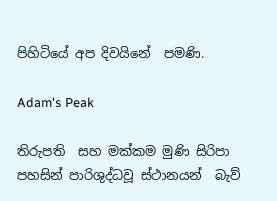පිහිටියේ අප දිවයිනේ  පමණි.

Adam's Peak

තිරුපති  සහ මක්කම මුණි සිරිපා පහසින් පාරිශුද්ධවූ ස්ථානයන්  බැව්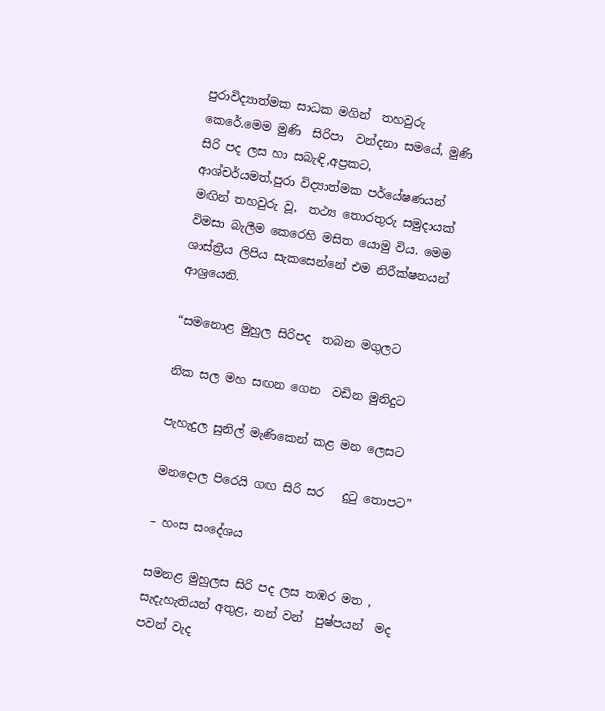පුරාවිද්‍යාත්මක සාධක මගින්  තහවුරු කෙරේ.මෙම මුණි  සිරිපා  වන්දනා සමයේ, මුණි   සිරි පද ලස හා සබැඳි,අප්‍රකට, ආශ්චර්යමත්,පුරා විද්‍යාත්මක පර්යේෂණයන් මඟින් තහවුරු වූ,  තථ්‍ය තොරතුරු සමුදායක් විමසා බැලීම කෙරෙහි මසිත යොමු විය. මෙම  ශාස්ත්‍රීය ලිපිය සැකසෙන්නේ එම නිරීක්ෂනයන් ආශ්‍රයෙනි.

“සමනොළ මුහුල සිරිපද  තබන මගුලට

නික සල මහ සඟන ගෙන  වඩින මුනිදුට

පැහැදුල සුනිල් මැණිකෙන් කළ මන ලෙසට

මනදොල පිරෙයි ගඟ සිරි සර   දුටු තොපට”

– හංස සංදේශය

සමනළ මුහුලස සිරි පද ලස තඹර මත ,  සැදැහැතියන් අතුළ, නන් වන්  පුෂ්පයන්  මද පවන් වැද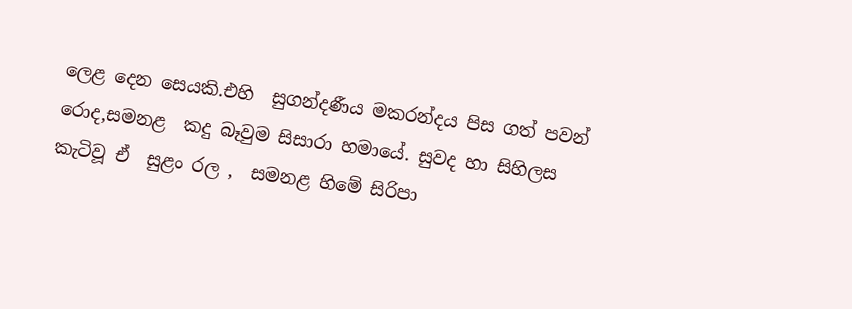ලෙළ දෙන සෙයකි.එහි  සුගන්දණීය මකරන්දය පිස ගත් පවන් රොද,සමනළ  කදු බෑවුම සිසාරා හමායේ. සුවද හා සිහිලස කැටිවූ ඒ  සුළං රල ,  සමනළ හිමේ සිරිපා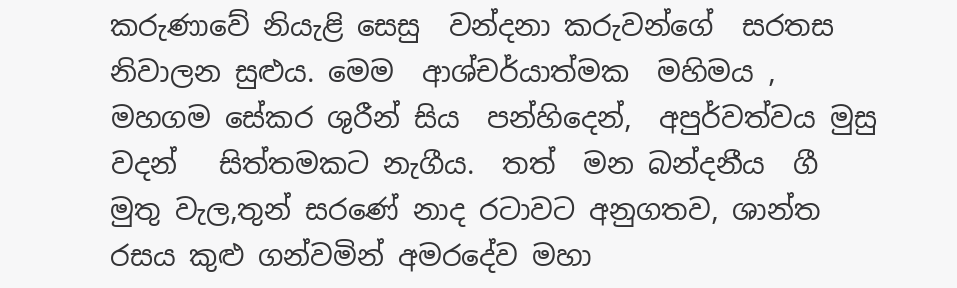කරුණාවේ නියැළි සෙසු  වන්දනා කරුවන්ගේ  සරතස නිවාලන සුළුය. මෙම  ආශ්චර්යාත්මක  මහිමය ,   මහගම සේකර ශුරීන් සිය  පන්හිදෙන්,  අපුර්වත්වය මුසු වදන්   සිත්තමකට නැගීය.  තත්  මන බන්දනීය  ගී මුතු වැල,තුන් සරණේ නාද රටාවට අනුගතව, ශාන්ත රසය කුළු ගන්වමින් අමරදේව මහා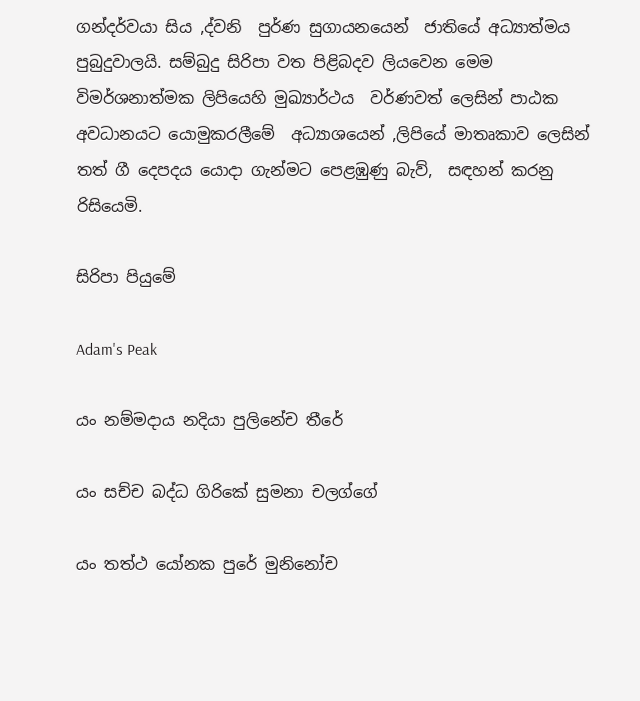ගන්දර්වයා සිය ,ද්වනි  පුර්ණ සුගායනයෙන්  ජාතියේ අධ්‍යාත්මය පුබුදුවාලයි. සම්බුදු සිරිපා වත පිළිබදව ලියවෙන මෙම විමර්ශනාත්මක ලිපියෙහි මුඛ්‍යාර්ථය  වර්ණවත් ලෙසින් පාඨක අවධානයට යොමුකරලීමේ  අධ්‍යාශයෙන් ,ලිපියේ මාතෘකාව ලෙසින් තත් ගී දෙපදය යොදා ගැන්මට පෙළඹුණු බැව්,  සඳහන් කරනු රිසියෙමි.

සිරිපා පියුමේ

Adam's Peak

යං නම්මදාය නදියා පුලිනේච තීරේ

යං සච්ච බද්ධ ගිරිකේ සුමනා චලග්ගේ

යං තත්ථ යෝනක පුරේ මුනිනෝච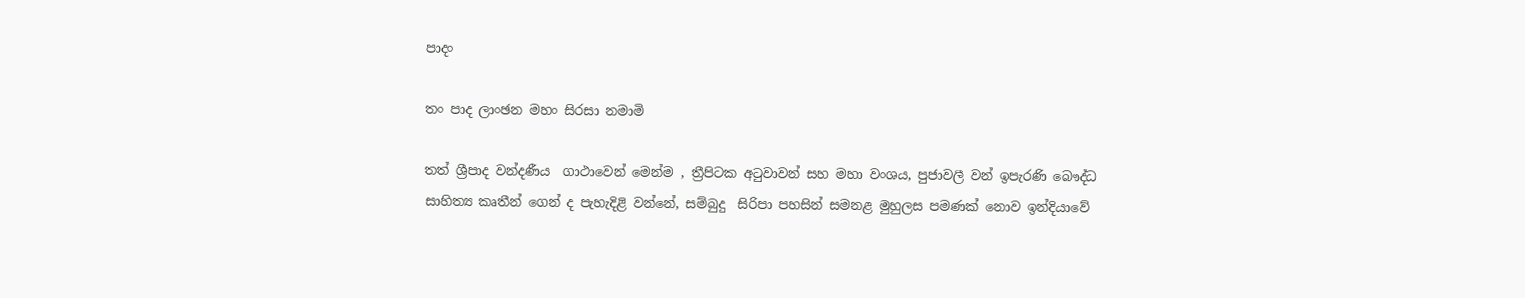පාදං

තං පාද ලාංඡන මහං සිරසා නමාමි

තත් ශ්‍රීපාද වන්දණීය  ගාථාවෙන් මෙන්ම , ත්‍රීපිටක අටුවාවන් සහ මහා වංශය, පුජාවලී වන් ඉපැරණි බෞද්ධ සාහිත්‍ය කෘතීන් ගෙන් ද පැහැදිළි වන්නේ, සම්බුදු  සිරිපා පහසින් සමනළ මුහුලස පමණක් නොව ඉන්දියාවේ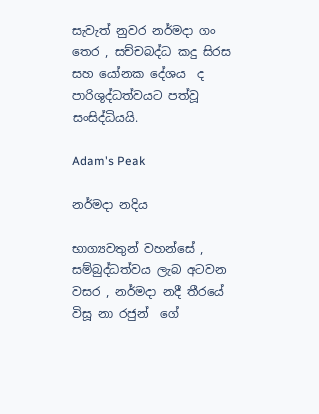සැවැත් නුවර නර්මදා ගං තෙර , සච්චබද්ධ කදු සිරස  සහ යෝනක දේශය  ද  පාරිශුද්ධත්වයට පත්වූ සංසිද්ධියයි.

Adam's Peak

නර්මදා නදිය

භාග්‍යවතුන් වහන්සේ , සම්බුද්ධත්වය ලැබ අටවන වසර , නර්මදා නදී තීරයේ විසූ නා රජුන්  ගේ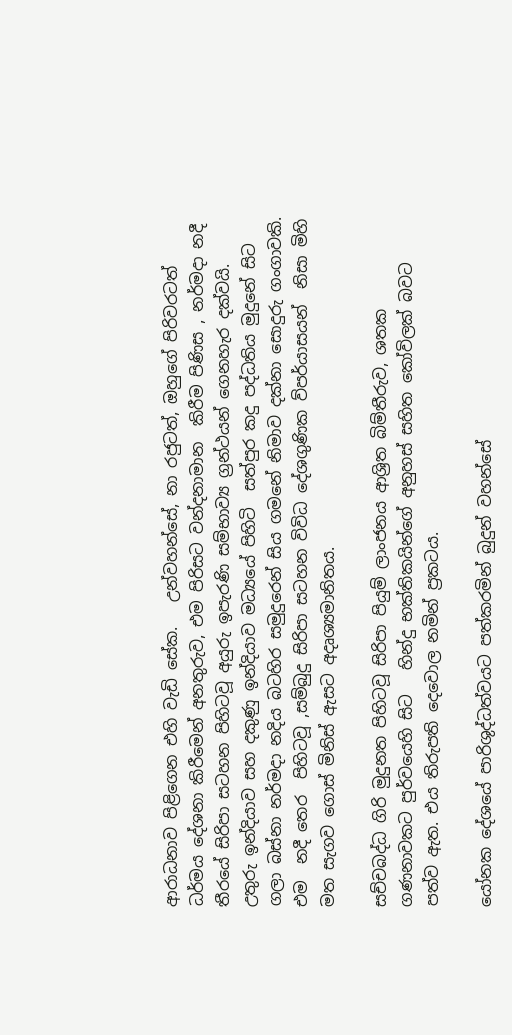ආරාධනාව පිළිගෙන එහි වැඩි සේක.   උන්වහන්සේ, නා රජුටත්, ඔහුගේ පිරිවරටත්   ධර්මය දේශනා කිරීමෙන් අනතුරුව, එම පිරිසට වන්දනාමාන  කිරීම පිණිස , නර්මදා නදී තීරයේ සිරිපා සටහන පිහිටවූ අයුරු ඉපැරණි සම්භාව්‍ය ග්‍රන්ථයන් ගෙනහැර දක්වයි. උතුරු ඉන්දියාව සහ දකුණු ඉන්දියාව මධ්‍යයේ පිහිටි  සත්පුර කදු පද්ධතිය මුදුනේ සිට ගලා බස්නා නර්මදා නදිය බටහිර සමුදුරෙන් සිය ගමනේ නිමාව දක්නා සොදුරු ගංගාවකි. එම  නදී තෙර  පිහිටවූ ,සම්බුදු සිරිපා සටහන විවිධ දේශගුණික ව්පර්යාසයන්  නිසා මිහි මත සැගව ගොස් මිනිස් ඇසට අදෘශ්‍යමානිතය.

සච්චබද්ධ ගිරි මුදුනත පිහිටවූ සිරිපා පියුම් ලාංජනය ආශ්‍රිත බිම්තීරුව, ශතක ගණනාවකට පුර්වයෙහි සිට   හින්දු භක්තිකයින්ගේ අනුහස් සහිත කෝවිලක් බවට පත්ව ඇත. එය තිරුපති දෙවොල නමින් ප්‍රකටය.

යෝනක දේශයේ පාරිශුද්ධත්වයට පත්කරමින් බුදුන් වහන්සේ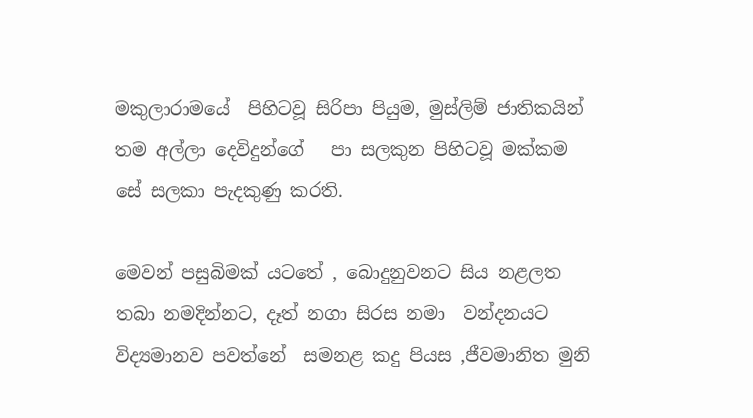මකුලාරාමයේ  පිහිටවූ සිරිපා පියුම, මුස්ලිම් ජාතිකයින් තම අල්ලා දෙවිදුන්ගේ   පා සලකුන පිහිටවූ මක්කම   සේ සලකා පැදකුණු කරති.

මෙවන් පසුබිමක් යටතේ , බොදුනුවනට සිය නළලත තබා නමදින්නට, දෑත් නගා සිරස නමා  වන්දනයට විද්‍යමානව පවත්නේ  සමනළ කදු පියස ,ජීවමානිත මුනි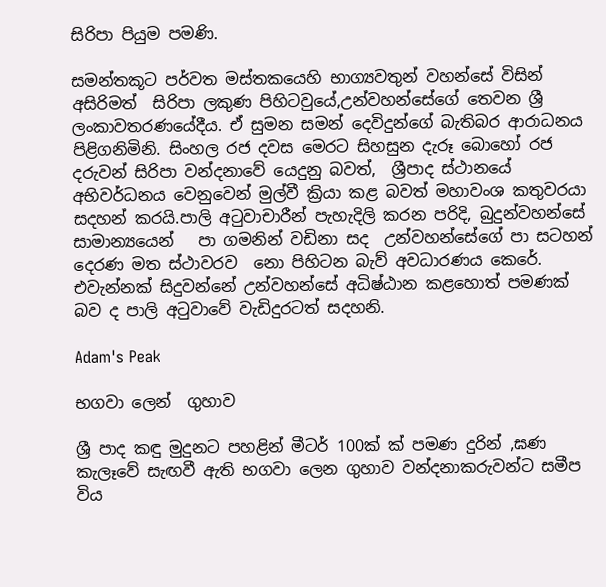සිරිපා පියුම පමණි.

සමන්තකූට පර්වත මස්තකයෙහි භාග්‍යවතුන් වහන්සේ විසින්  අසිරිමත්  සිරිපා ලකුණ පිහිටවුයේ,උන්වහන්සේගේ තෙවන ශ්‍රී ලංකාවතරණයේදීය. ඒ සුමන සමන් දෙවිදුන්ගේ බැතිබර ආරාධනය පිළිගනිමිනි. සිංහල රජ දවස මෙරට සිහසුන දැරූ බොහෝ රජ දරුවන් සිරිපා වන්දනාවේ යෙදුනු බවත්,  ශ්‍රීපාද ස්ථානයේ අභිවර්ධනය වෙනුවෙන් මුල්වී ක්‍රියා කළ බවත් මහාවංශ කතුවරයා සදහන් කරයි.පාලි අටුවාචාරීන් පැහැදිලි කරන පරිදි, බුදුන්වහන්සේ සාමාන්‍යයෙන්   පා ගමනින් වඩිනා සද  උන්වහන්සේගේ පා සටහන් දෙරණ මත ස්ථාවරව  නො පිහිටන බැව් අවධාරණය කෙරේ. එවැන්නක් සිදුවන්නේ උන්වහන්සේ අධිෂ්ඨාන කළහොත් පමණක් බව ද පාලි අටුවාවේ වැඩිදුරටත් සදහනි.

Adam's Peak

භගවා ලෙන්  ගුහාව

ශ්‍රී පාද කඳු මුදුනට පහළින් මීටර් 100ක් ක් පමණ දුරින් ,ඝණ කැලෑවේ සැඟවී ඇති භගවා ලෙන ගුහාව වන්දනාකරුවන්ට සමීප විය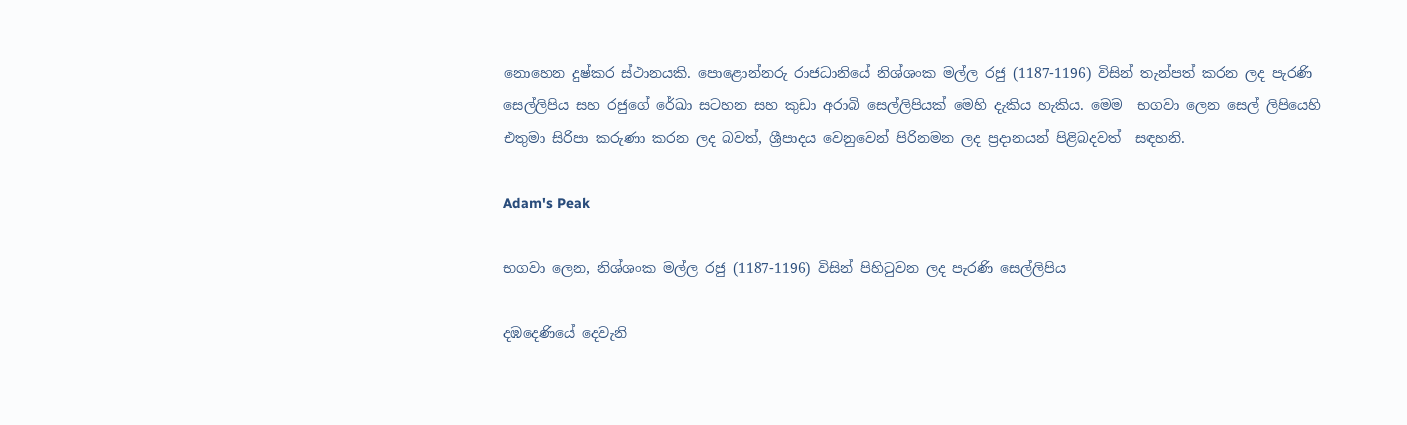නොහෙන දුෂ්කර ස්ථානයකි. පොළොන්නරු රාජධානියේ නිශ්ශංක මල්ල රජු (1187-1196) විසින් තැන්පත් කරන ලද පැරණි සෙල්ලිපිය සහ රජුගේ රේඛා සටහන සහ කුඩා අරාබි සෙල්ලිපියක් මෙහි දැකිය හැකිය. මෙම  භගවා ලෙන සෙල් ලිපියෙහි එතුමා සිරිපා කරුණා කරන ලද බවත්, ශ්‍රීපාදය වෙනුවෙන් පිරිනමන ලද ප්‍රදානයන් පිළිබදවත්  සඳහනි.

Adam's Peak

භගවා ලෙන, නිශ්ශංක මල්ල රජු (1187-1196) විසින් පිහිටුවන ලද පැරණි සෙල්ලිපිය

දඹදෙණියේ දෙවැනි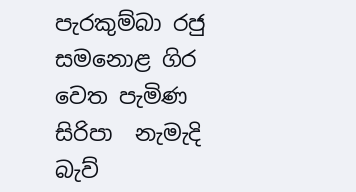පැරකුම්බා රජු සමනොළ ගිර වෙත පැමිණ සිරිපා  නැමැදි  බැව්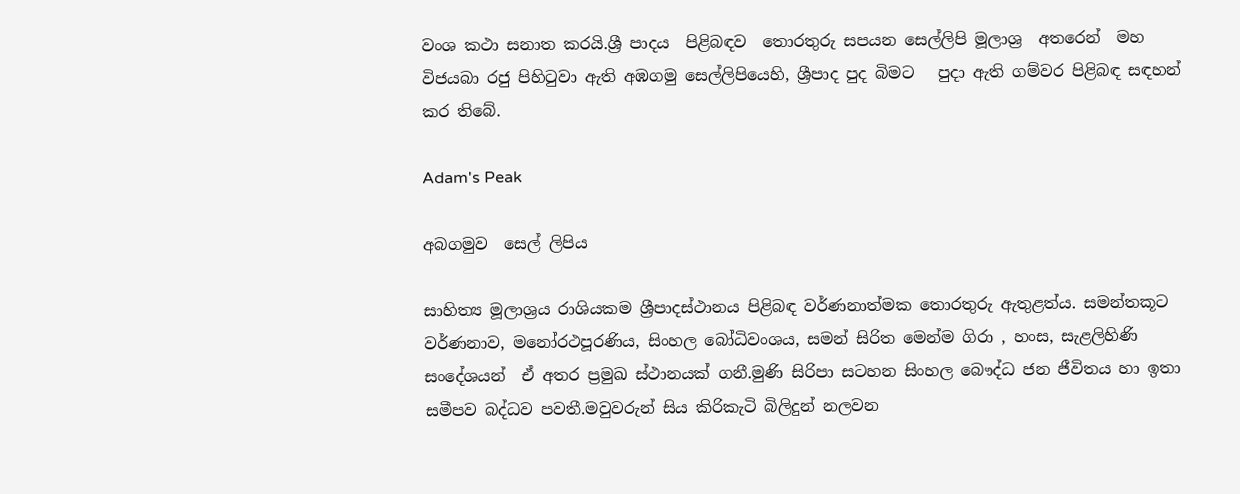වංශ කථා සනාත කරයි.ශ්‍රී පාදය  පිළිබඳව  තොරතුරු සපයන සෙල්ලිපි මූලාශ්‍ර  අතරෙන්  මහ විජයබා රජු පිහිටුවා ඇති අඹගමු සෙල්ලිපියෙහි, ශ්‍රීපාද පුද බිමට   පුදා ඇති ගම්වර පිළිබඳ සඳහන් කර තිබේ.

Adam's Peak

අබගමුව  සෙල් ලිපිය

සාහිත්‍ය මූලාශ්‍රය රාශියකම ශ්‍රීපාදස්ථානය පිළිබඳ වර්ණනාත්මක තොරතුරු ඇතුළත්ය. සමන්තකූට වර්ණනාව, මනෝරථපූරණිය, සිංහල බෝධිවංශය, සමන් සිරිත මෙන්ම ගිරා , හංස, සැළලිහිණි  සංදේශයන්  ඒ අතර ප්‍රමුඛ ස්ථානයක් ගනී.මුණි සිරිපා සටහන සිංහල බෞද්ධ ජන ජීවිතය හා ඉතා සමීපව බද්ධව පවතී.මවුවරුන් සිය කිරිකැටි බිලිදුන් නලවන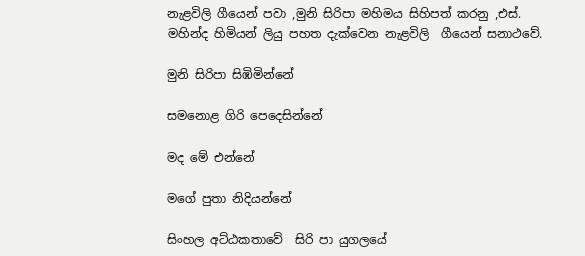නැළවිලි ගීයෙන් පවා ,මුනි සිරිපා මහිමය සිහිපත් කරනු ,එස්. මහින්ද හිමියන් ලියු පහත දැක්වෙන නැළවිලි  ගීයෙන් සනාථවේ.

මුනි සිරිපා සිඹිමින්නේ

සමනොළ ගිරි පෙදෙසින්නේ

මද මේ එන්නේ

මගේ පුතා නිදියන්නේ

සිංහල අට්ඨකතාවේ  සිරි පා යුගලයේ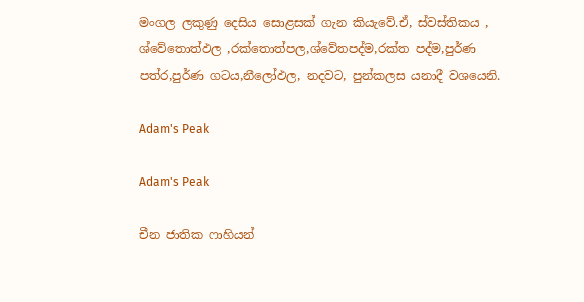මංගල ලකුණු දෙසිය සොළසක් ගැන කියැවේ.ඒ, ස්වස්තිකය , ශ්වේතොත්ඵල ,රක්තොත්පල,ශ්වේතපද්ම,රක්ත පද්ම,පුර්ණ පත්ර,පුර්ණ ගටය,නීලෝඵල, නදවට, පුන්කලස යනාදී වශයෙනි.

Adam's Peak

Adam's Peak

චීන ජාතික ෆාහියන්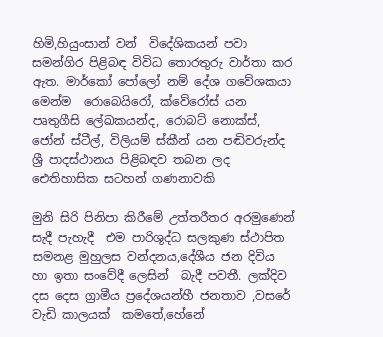හිමි,හියුංසාන් වන්  විදේශිකයන් පවා සමන්ගිර පිළිබඳ විවිධ තොරතුරු වාර්තා කර ඇත. මාර්කෝ පෝලෝ නම් දේශ ගවේශකයා මෙන්ම  රොබෙයිරෝ, ක්වේරෝස් යන පෘතුගීසි ලේඛකයන්ද, රොබට් නොක්ස්, ජෝන් ස්ටීල්, විලියම් ස්කීන් යන පඬිවරුන්ද ශ්‍රී පාදස්ථානය පිළිබඳව තබන ලද  ඓතිහාසික සටහන් ගණනාවකි

මුනි සිරි පිනිපා කිරීමේ උත්තරීතර අරමුණෙන් සැදී පැහැදී  එම පාරිශුද්ධ සලකුණ ස්ථාපිත සමනළ මුහුලස වන්දනය,දේශීය ජන දිවිය හා ඉතා සංවේදී ලෙසින්  බැදී පවතී. ලක්දිව දස දෙස ග්‍රාමීය ප්‍රදේශයන්හී ජනතාව ,වසරේ වැඩි කාලයක්  කමතේ,හේනේ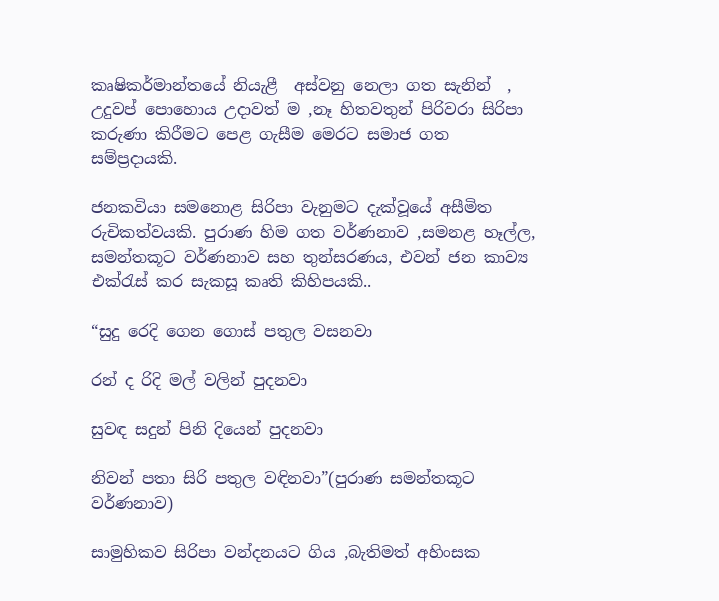කෘෂිකර්මාන්තයේ නියැළී  අස්වනු නෙලා ගත සැනින්  , උදුවප් පොහොය උදාවත් ම ,නෑ හිතවතුන් පිරිවරා සිරිපා කරුණා කිරීමට පෙළ ගැසීම මෙරට සමාජ ගත සම්ප්‍රදායකි.

ජනකවියා සමනොළ සිරිපා වැනුමට දැක්වූයේ අසීමිත  රුචිකත්වයකි. පුරාණ හිම ගත වර්ණනාව ,සමනළ හෑල්ල, සමන්තකූට වර්ණනාව සහ තුන්සරණය, එවන් ජන කාව්‍ය එක්රැස් කර සැකසූ කෘති කිහිපයකි..

“සුදු රෙදි ගෙන ගොස් පතුල වසනවා

රන් ද රිදි මල් වලින් පුදනවා

සුවඳ සදුන් පිනි දියෙන් පුදනවා

නිවන් පතා සිරි පතුල වඳිනවා”(පුරාණ සමන්තකූට වර්ණනාව)

සාමුහිකව සිරිපා වන්දනයට ගිය ,බැතිමත් අහිංසක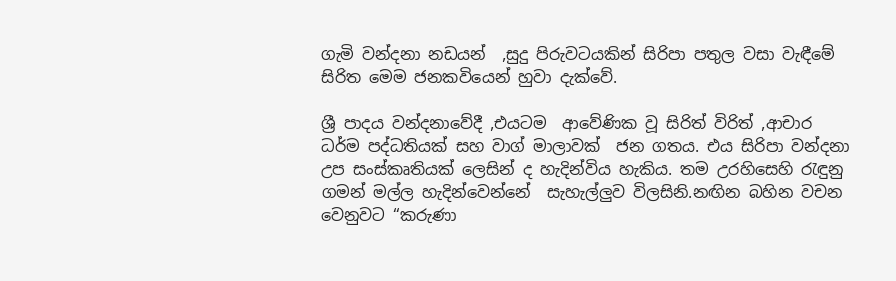ගැමි වන්දනා නඩයන්  ,සුදු පිරුවටයකින් සිරිපා පතුල වසා වැඳීමේ සිරිත මෙම ජනකවියෙන් හුවා දැක්වේ.

ශ්‍රී පාදය වන්දනාවේදී ,එයටම  ආවේණික වූ සිරිත් විරිත් ,ආචාර ධර්ම පද්ධතියක් සහ වාග් මාලාවක්  ජන ගතය. එය සිරිපා වන්දනා උප සංස්කෘතියක් ලෙසින් ද හැදින්විය හැකිය. තම උරහිසෙහි රැඳුනු ගමන් මල්ල හැදින්වෙන්නේ  සැහැල්ලුව විලසිනි.නඟින බහින වචන වෙනුවට “කරුණා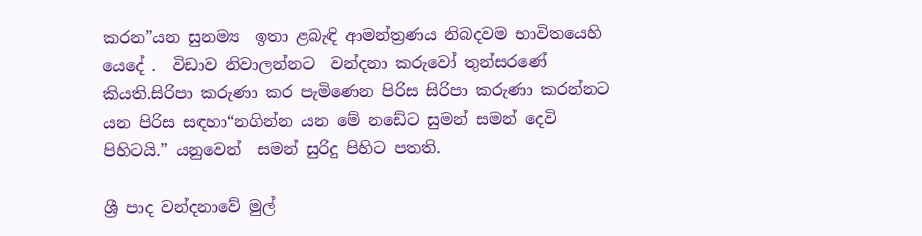කරන”යන සුනම්‍ය  ඉතා ළබැඳි ආමන්ත්‍රණය නිබදවම භාවිතයෙහි යෙදේ .  විඩාව නිවාලන්නට  වන්දනා කරුවෝ තුන්සරණේ කියති.සිරිපා කරුණා කර පැමිණෙන පිරිස සිරිපා කරුණා කරන්නට යන පිරිස සඳහා“නගින්න යන මේ නඩේට සුමන් සමන් දෙවි පිහිටයි.” යනුවෙන්  සමන් සුරිදු පිහිට පතති.

ශ්‍රී පාද වන්දනාවේ මුල්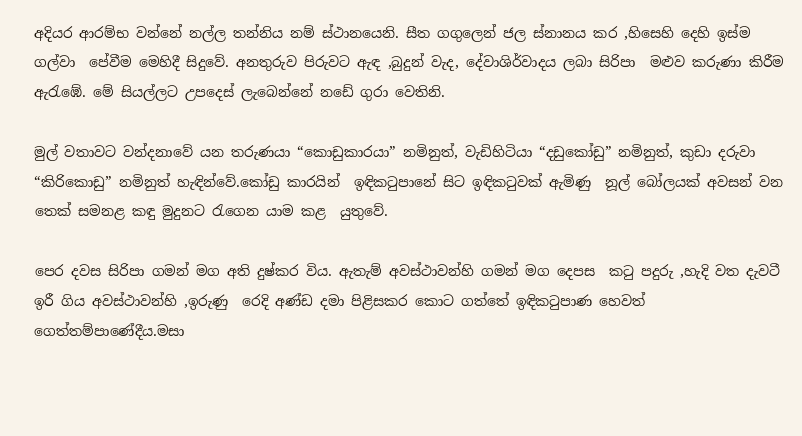අදියර ආරම්භ වන්නේ නල්ල තන්නිය නම් ස්ථානයෙනි. සීත ගගුලෙන් ජල ස්නානය කර ,හිසෙහි දෙහි ඉස්ම ගල්වා  පේවීම මෙහිදී සිදුවේ. අනතුරුව පිරුවට ඇඳ ,බුදුන් වැද, දේවාශිර්වාදය ලබා සිරිපා  මළුව කරුණා කිරීම ඇරැඹේ. මේ සියල්ලට උපදෙස් ලැබෙන්නේ නඩේ ගුරා වෙතිනි.

මුල් වතාවට වන්දනාවේ යන තරුණයා “කොඩුකාරයා” නමිනුත්, වැඩිහිටියා “දඩුකෝඩු” නමිනුත්, කුඩා දරුවා  “කිරිකොඩු” නමිනුත් හැඳින්වේ.කෝඩු කාරයින්  ඉඳිකටුපානේ සිට ඉඳිකටුවක් ඇමිණු  නූල් බෝලයක් අවසන් වන තෙක් සමනළ කඳු මුදුනට රැගෙන යාම කළ  යුතුවේ.

පෙර දවස සිරිපා ගමන් මග අති දුෂ්කර විය. ඇතැම් අවස්ථාවන්හි ගමන් මග දෙපස  කටු පදුරු ,හැදි වත දැවටී ඉරී ගිය අවස්ථාවන්හි ,ඉරුණු  රෙදි අණ්ඩ දමා පිළිසකර කොට ගත්තේ ඉඳිකටුපාණ හෙවත් ගෙත්තම්පාණේදීය.මසා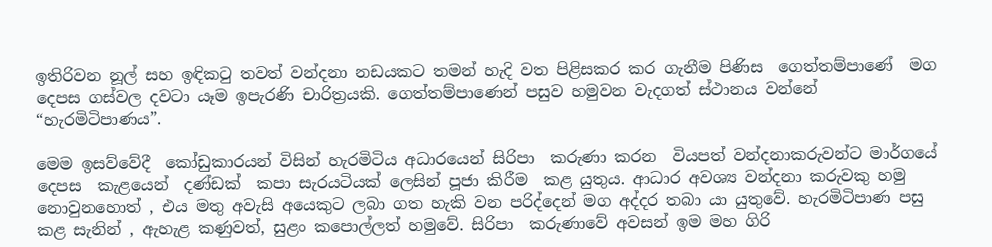ඉතිරිවන නූල් සහ ඉඳිකටු තවත් වන්දනා නඩයකට තමන් හැදි වත පිළිසකර කර ගැනීම පිණිස  ගෙත්තම්පාණේ  මග දෙපස ගස්වල දවටා යෑම ඉපැරණි චාරිත්‍රයකි. ගෙත්තම්පාණෙන් පසුව හමුවන වැදගත් ස්ථානය වන්නේ  “හැරමිටිපාණය”.

මෙම ඉසව්වේදී  කෝඩුකාරයන් විසින් හැරමිටිය අධාරයෙන් සිරිපා  කරුණා කරන  වියපත් වන්දනාකරුවන්ට මාර්ගයේ දෙපස  කැළයෙන්  දණ්ඩක්  කපා සැරයටියක් ලෙසින් පූජා කිරීම  කළ යුතුය. ආධාර අවශ්‍ය වන්දනා කරුවකු හමු නොවුනහොත් , එය මතු අවැසි අයෙකුට ලබා ගත හැකි වන පරිද්දෙන් මග අද්දර තබා යා යුතුවේ. හැරමිටිපාණ පසු කළ සැනින් , ඇහැළ කණුවත්, සුළං කපොල්ලත් හමුවේ. සිරිපා  කරුණාවේ අවසන් ඉම මහ ගිරි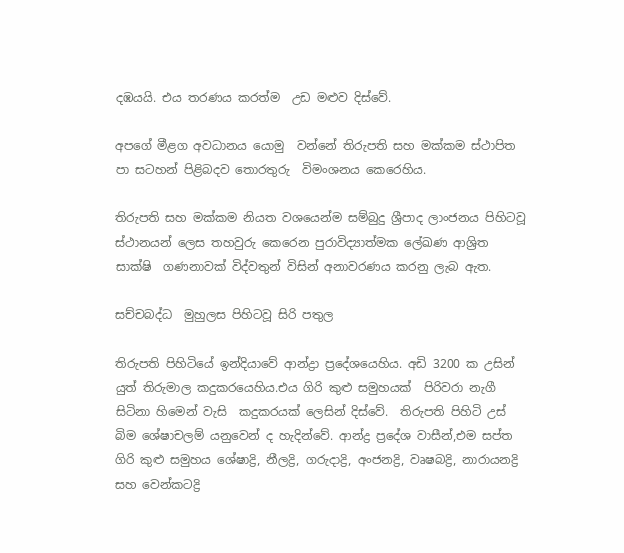දඹයයි. එය තරණය කරත්ම  උඩ මළුව දිස්වේ.

අපගේ මීළග අවධානය යොමු  වන්නේ තිරුපති සහ මක්කම ස්ථාපිත පා සටහන් පිළිබදව තොරතුරු  විමංශනය කෙරෙහිය.

තිරුපති සහ මක්කම නියත වශයෙන්ම සම්බුදු ශ්‍රීපාද ලාංජනය පිහිටවූ ස්ථානයන් ලෙස තහවුරු කෙරෙන පුරාවිද්‍යාත්මක ලේඛණ ආශ්‍රිත  සාක්ෂි  ගණනාවක් විද්වතුන් විසින් අනාවරණය කරනු ලැබ ඇත.

සච්චබද්ධ  මුහුලස පිහිටවූ සිරි පතුල

තිරුපති පිහිටියේ ඉන්දියාවේ ආන්ද්‍රා ප්‍රදේශයෙහිය. අඩි 3200 ක උසින් යුත් තිරුමාල කදුකරයෙහිය.එය ගිරි කුළු සමුහයක්  පිරිවරා නැගී සිටිනා හිමෙන් වැසි  කදුකරයක් ලෙසින් දිස්වේ.  තිරුපති පිහිටි උස් බිම ශේෂාචලම් යනුවෙන් ද හැදින්වේ. ආන්ද්‍ර ප්‍රදේශ වාසීන්,එම සප්ත ගිරි කුළු සමුහය ශේෂාද්‍රි, නීලද්‍රි, ගරුදාද්‍රි, අංජනද්‍රි, වෘෂබද්‍රි, නාරායනද්‍රි සහ වෙන්කටද්‍රි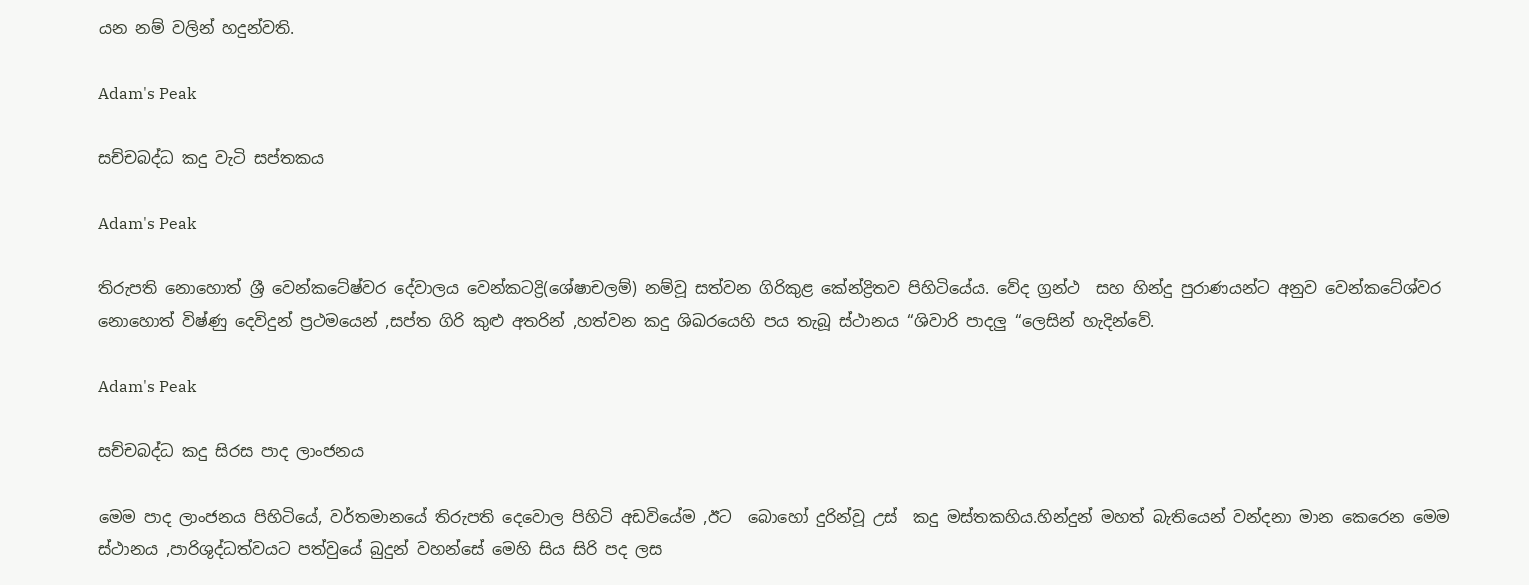යන නම් වලින් හදුන්වති.

Adam's Peak

සච්චබද්ධ කදු වැටි සප්තකය

Adam's Peak

තිරුපති නොහොත් ශ්‍රී වෙන්කටේෂ්වර දේවාලය වෙන්කටද්‍රි(ශේෂාචලම්) නම්වූ සත්වන ගිරිකුළ කේන්ද්‍රිතව පිහිටියේය. වේද ග්‍රන්ථ  සහ හින්දු පුරාණයන්ට අනුව වෙන්කටේශ්වර නොහොත් විෂ්ණු දෙවිදුන් ප්‍රථමයෙන් ,සප්ත ගිරි කුළු අතරින් ,හත්වන කදු ශිඛරයෙහි පය තැබූ ස්ථානය “ශිවාරි පාදලු “ලෙසින් හැදින්වේ.

Adam's Peak

සච්චබද්ධ කදු සිරස පාද ලාංජනය

මෙම පාද ලාංජනය පිහිටියේ, වර්තමානයේ තිරුපති දෙවොල පිහිටි අඩවියේම ,ඊට  බොහෝ දුරින්වූ උස්  කදු මස්තකහිය.හින්දුන් මහත් බැතියෙන් වන්දනා මාන කෙරෙන මෙම ස්ථානය ,පාරිශුද්ධත්වයට පත්වුයේ බුදුන් වහන්සේ මෙහි සිය සිරි පද ලස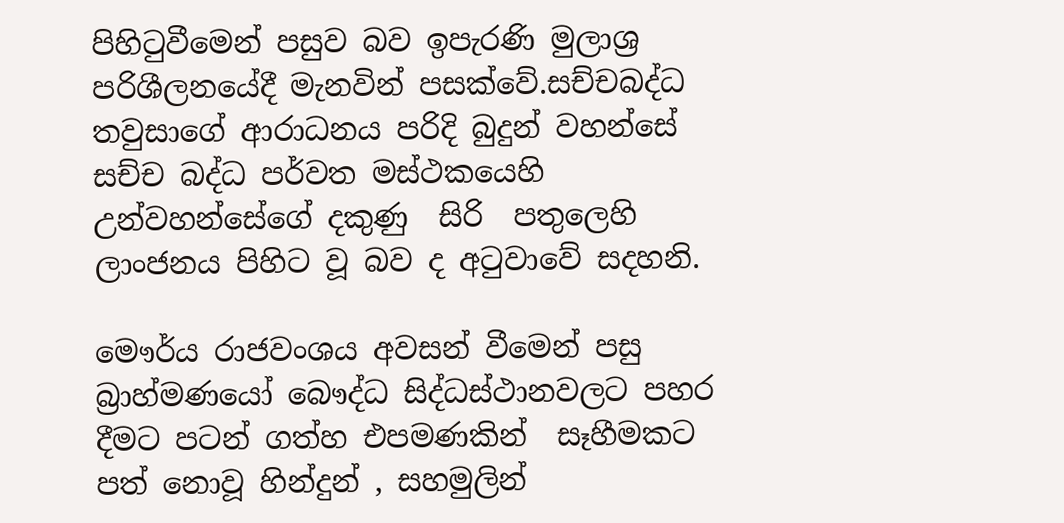පිහිටුවීමෙන් පසුව බව ඉපැරණි මුලාශ්‍ර පරිශීලනයේදී මැනවින් පසක්වේ.සච්චබද්ධ තවුසාගේ ආරාධනය පරිදි බුදුන් වහන්සේ   සච්ච බද්ධ පර්වත මස්ථකයෙහි උන්වහන්සේගේ දකුණු  සිරි  පතුලෙහි ලාංජනය පිහිට වූ බව ද අටුවාවේ සදහනි.

මෞර්ය රාජවංශය අවසන් වීමෙන් පසු බ්‍රාහ්මණයෝ බෞද්ධ සිද්ධස්ථානවලට පහර දීමට පටන් ගත්හ එපමණකින්  සෑහීමකට පත් නොවූ හින්දුන් , සහමුලින්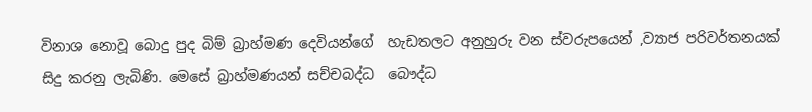විනාශ නොවූ බොදු පුද බිම් බ්‍රාහ්මණ දෙවියන්ගේ  හැඩතලට අනුහුරු වන ස්වරුපයෙන් ,ව්‍යාජ පරිවර්තනයක්  සිදු කරනු ලැබිණි. මෙසේ බ්‍රාහ්මණයන් සච්චබද්ධ  බෞද්ධ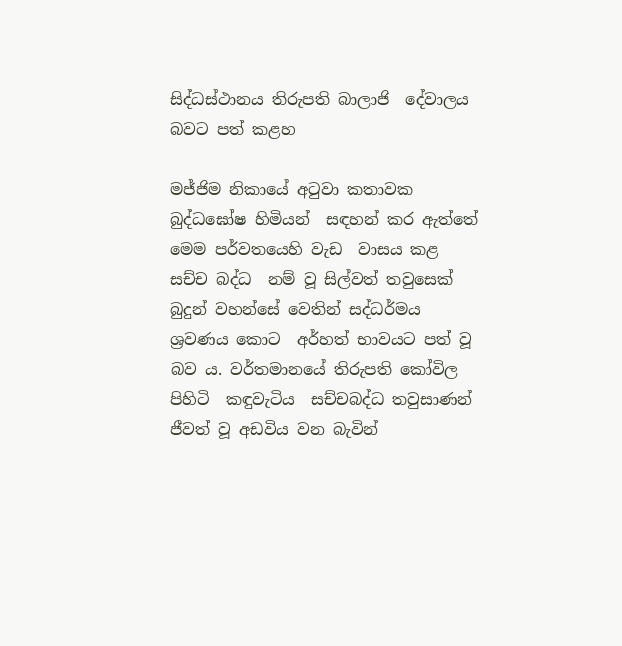සිද්ධස්ථානය තිරුපති බාලාජි  දේවාලය බවට පත් කළහ

මජ්ජිම නිකායේ අටුවා කතාවක   බුද්ධඝෝෂ හිමියන්  සඳහන් කර ඇත්තේ මෙම පර්වතයෙහි වැඩ  වාසය කළ  සච්ච බද්ධ  නම් වූ සිල්වත් තවුසෙක් බුදුන් වහන්සේ වෙතින් සද්ධර්මය ශ්‍රවණය කොට  අර්හත් භාවයට පත් වූ බව ය. වර්තමානයේ තිරුපති කෝවිල පිහිටි  කඳුවැටිය  සච්චබද්ධ තවුසාණන් ජීවත් වූ අඩවිය වන බැවින්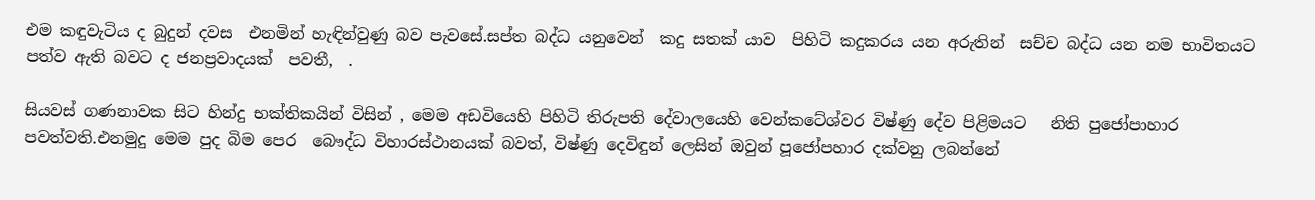එම කඳුවැටිය ද බුදුන් දවස  එනමින් හැඳින්වුණු බව පැවසේ.සප්ත බද්ධ යනුවෙන්  කදු සතක් යාව  පිහිටි කදුකරය යන අරුතින්  සච්ච බද්ධ යන නම භාවිතයට පත්ව ඇති බවට ද ජනප්‍රවාදයක්  පවතී,  .

සියවස් ගණනාවක සිට හින්දු භක්තිකයින් විසින් , මෙම අඩවියෙහි පිහිටි තිරුපති දේවාලයෙහි වෙන්කටේශ්වර විෂ්ණු දේව පිළිමයට   නිති පුජෝපාහාර පවත්වති.එනමුදු මෙම පුද බිම පෙර  බෞද්ධ විහාරස්ථානයක් බවත්, විෂ්ණු දෙවිඳුන් ලෙසින් ඔවුන් පූජෝපහාර දක්වනු ලබන්නේ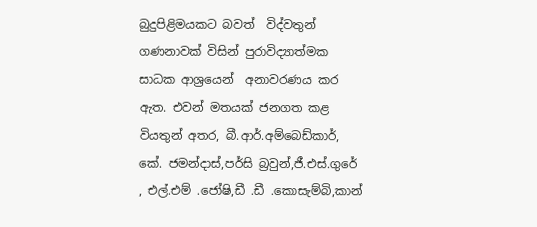බුදුපිළිමයකට බවත්  විද්වතුන් ගණනාවක් විසින් පුරාවිද්‍යාත්මක සාධක ආශ්‍රයෙන්  අනාවරණය කර ඇත. එවන් මතයක් ජනගත කළ වියතුන් අතර, බී.ආර්.අම්බෙඩ්කාර්, කේ. ජමන්දාස්,පර්සි බ්‍රවුන්,ජී.එස්.ගුරේ , එල්.එම් .ජෝෂි,ඩී .ඩී .කොසැම්බි,කාන්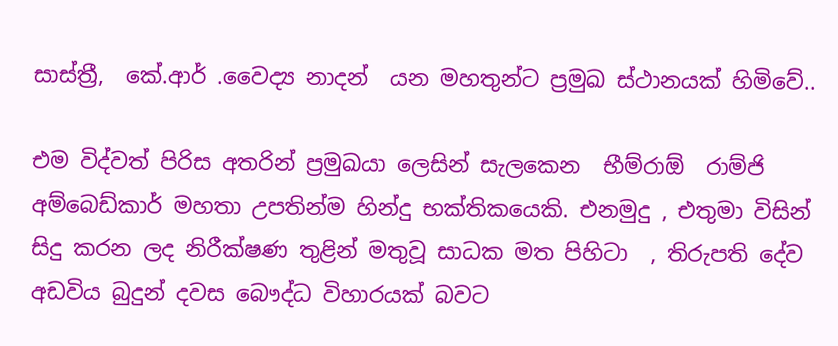සාස්ත්‍රී,  කේ.ආර් .වෛද්‍ය නාදන්  යන මහතුන්ට ප්‍රමුඛ ස්ථානයක් හිමිවේ..

එම විද්වත් පිරිස අතරින් ප්‍රමුඛයා ලෙසින් සැලකෙන  භීම්රාඕ  රාම්ජි අම්බෙඩ්කාර් මහතා උපතින්ම හින්දු භක්තිකයෙකි. එනමුදු , එතුමා විසින් සිදු කරන ලද නිරීක්ෂණ තුළින් මතුවූ සාධක මත පිහිටා  , තිරුපති දේව අඩවිය බුදුන් දවස බෞද්ධ විහාරයක් බවට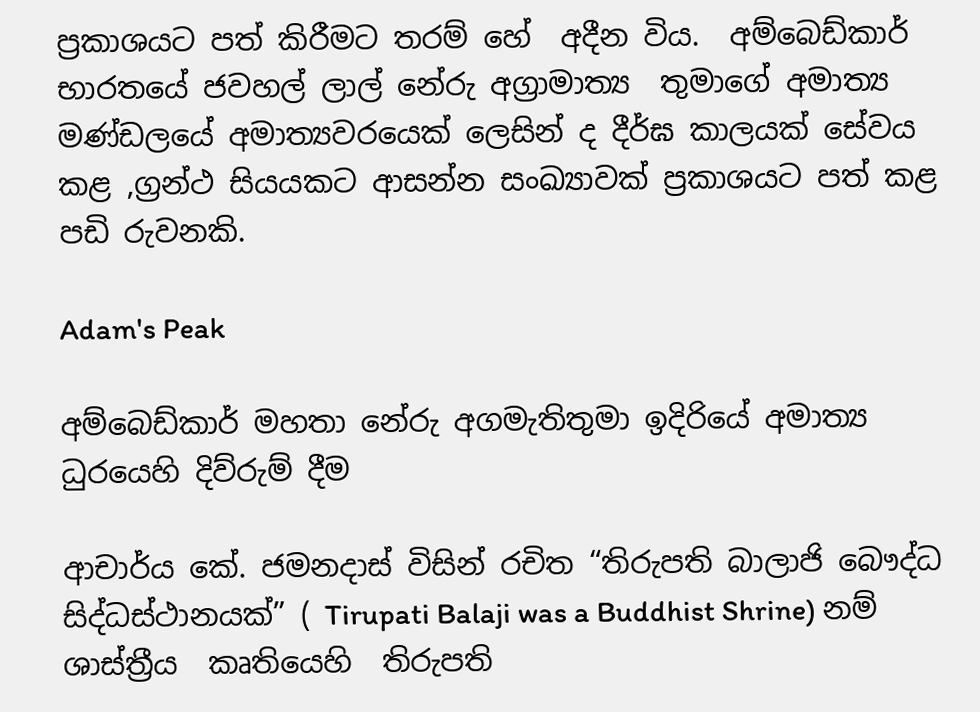ප්‍රකාශයට පත් කිරීමට තරම් හේ  අදීන විය.  අම්බෙඩ්කාර්  භාරතයේ ජවහල් ලාල් නේරු අග්‍රාමාත්‍ය  තුමාගේ අමාත්‍ය මණ්ඩලයේ අමාත්‍යවරයෙක් ලෙසින් ද දීර්ඝ කාලයක් සේවය කළ ,ග්‍රන්ථ සියයකට ආසන්න සංඛ්‍යාවක් ප්‍රකාශයට පත් කළ පඩි රුවනකි.

Adam's Peak

අම්බෙඩ්කාර් මහතා නේරු අගමැතිතුමා ඉදිරියේ අමාත්‍ය ධුරයෙහි දිව්රුම් දීම

ආචාර්ය කේ. ජමනදාස් විසින් රචිත “තිරුපති බාලාජි බෞද්ධ සිද්ධස්ථානයක්” ( Tirupati Balaji was a Buddhist Shrine) නම් ශාස්ත්‍රීය  කෘතියෙහි  තිරුපති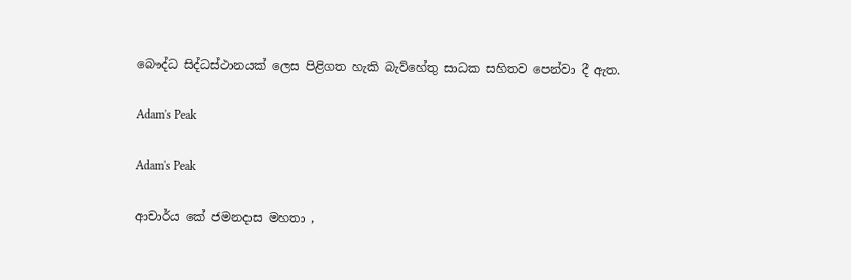බෞද්ධ සිද්ධස්ථානයක් ලෙස පිළිගත හැකි බැව්හේතු සාධක සහිතව පෙන්වා දී ඇත.

Adam's Peak

Adam's Peak

ආචාර්ය කේ ජමනදාස මහතා ,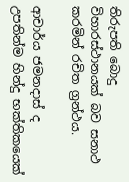තිරුපති බොදු විහාරස්ථානයක් බව සනාථ කරමින් රචිත ග්‍රන්ථය.

ආචාර්ය ජමනදාස් ද උපතින්ම හින්දු භක්තිකයෙක්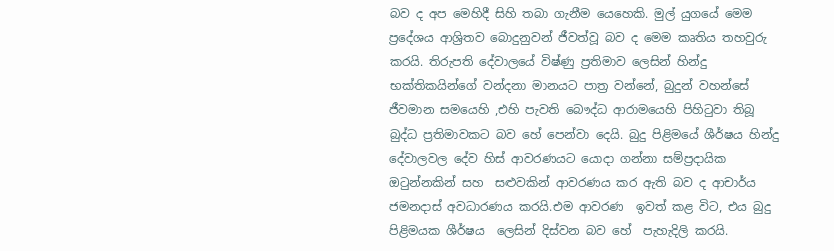බව ද අප මෙහිදී සිහි තබා ගැනීම යෙහෙකි. මුල් යුගයේ මෙම ප්‍රදේශය ආශ්‍රිතව බොදුනුවන් ජීවත්වූ බව ද මෙම කෘතිය තහවුරු කරයි. තිරුපති දේවාලයේ විෂ්ණු ප්‍රතිමාව ලෙසින් හින්දු භක්තිකයින්ගේ වන්දනා මානයට පාත්‍ර වන්නේ, බුදුන් වහන්සේ  ජීවමාන සමයෙහි ,එහි පැවති බෞද්ධ ආරාමයෙහි පිහිටුවා තිබූ බුද්ධ ප්‍රතිමාවකට බව හේ පෙන්වා දෙයි. බුදු පිළිමයේ ශීර්ෂය හින්දු දේවාලවල දේව හිස් ආවරණයට යොදා ගන්නා සම්ප්‍රදායික ඔටුන්නකින් සහ  සළුවකින් ආවරණය කර ඇති බව ද ආචාර්ය ජමනදාස් අවධාරණය කරයි.එම ආවරණ  ඉවත් කළ විට, එය බුදු පිළිමයක ශීර්ෂය  ලෙසින් දිස්වන බව හේ  පැහැදිලි කරයි.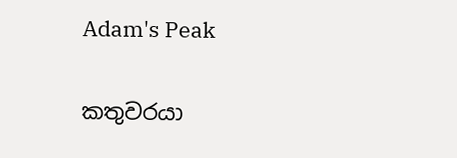Adam's Peak

කතුවරයා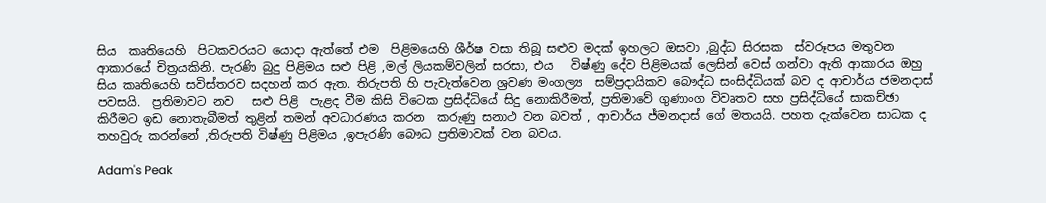සිය  කෘතියෙහි  පිටකවරයට යොදා ඇත්තේ එම  පිළිමයෙහි ශීර්ෂ වසා තිබූ සළුව මදක් ඉහලට ඔසවා ,බුද්ධ සිරසක  ස්වරූපය මතුවන ආකාරයේ චිත්‍රයකිනි. පැරණි බුදු පිළිමය සළු පිළි ,මල් ලියකම්වලින් සරසා, එය   විෂ්ණු දේව පිළිමයක් ලෙසින් වෙස් ගන්වා ඇති ආකාරය ඔහු සිය කෘතියෙහි සවිස්තරව සදහන් කර ඇත. තිරුපති හි පැවැත්වෙන ශ්‍රවණ මංගල්‍ය  සම්ප්‍රදායිකව බෞද්ධ සංසිද්ධියක් බව ද ආචාර්ය ජමනදාස් පවසයි.  ප්‍රතිමාවට නව   සළු පිළි  පැළද වීම කිසි විටෙක ප්‍රසිද්ධියේ සිදු නොකිරීමත්, ප්‍රතිමාවේ ගුණාංග විවෘතව සහ ප්‍රසිද්ධියේ සාකච්ඡා කිරීමට ඉඩ නොතැබීමත් තුළින් තමන් අවධාරණය කරන  කරුණු සනාථ වන බවත් , ආචාර්ය ජ්මනදාස් ගේ මතයයි. පහත දැක්වෙන සාධක ද තහවුරු කරන්නේ ,තිරුපති විෂ්ණු පිළිමය ,ඉපැරණි බෞධ ප්‍රතිමාවක් වන බවය.

Adam's Peak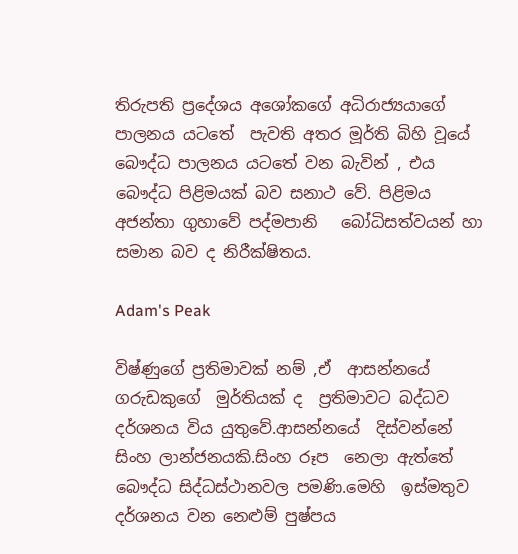තිරුපති ප්‍රදේශය අශෝකගේ අධිරාජ්‍යයාගේ පාලනය යටතේ  පැවති අතර මූර්ති බිහි වූයේ බෞද්ධ පාලනය යටතේ වන බැවින් , එය බෞද්ධ පිළිමයක් බව සනාථ වේ. පිළිමය අජන්තා ගුහාවේ පද්මපානි   බෝධිසත්වයන් හා සමාන බව ද නිරීක්ෂිතය.

Adam's Peak

විෂ්ණුගේ ප්‍රතිමාවක් නම් ,ඒ  ආසන්නයේ ගරුඩකුගේ  මුර්තියක් ද  ප්‍රතිමාවට බද්ධව දර්ශනය විය යුතුවේ.ආසන්නයේ  දිස්වන්නේ සිංහ ලාන්ජනයකි.සිංහ රූප  නෙලා ඇත්තේ  බෞද්ධ සිද්ධස්ථානවල පමණි.මෙහි  ඉස්මතුව දර්ශනය වන නෙළුම් පුෂ්පය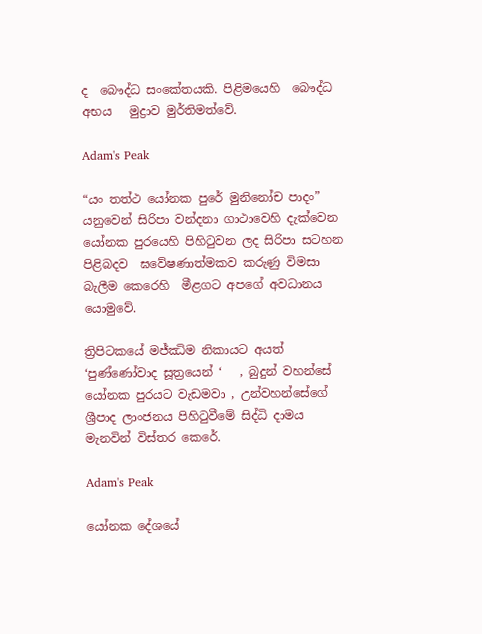ද  බෞද්ධ සංකේතයකි. පිළිමයෙහි  බෞද්ධ අභය   මුද්‍රාව මුර්තිමත්වේ.

Adam's Peak

“යං තත්ථ යෝනක පුරේ මුනිනෝච පාදං” යනුවෙන් සිරිපා වන්දනා ගාථාවෙහි දැක්වෙන යෝනක පුරයෙහි පිහිටුවන ලද සිරිපා සටහන පිළිබදව  ඝවේෂණාත්මකව කරුණු විමසා බැලීම කෙරෙහි  මීළගට අපගේ අවධානය යොමුවේ.

ත්‍රිපිටකයේ මජ්ඣිම නිකායට අයත් ‘පුණ්ණෝවාද සූත්‍රයෙන් ‘   , බුදුන් වහන්සේ යෝනක පුරයට වැඩමවා , උන්වහන්සේගේ ශ්‍රීපාද ලාංජනය පිහිටුවීමේ සිද්ධි දාමය මැනවින් විස්තර කෙරේ.

Adam's Peak

යෝනක දේශයේ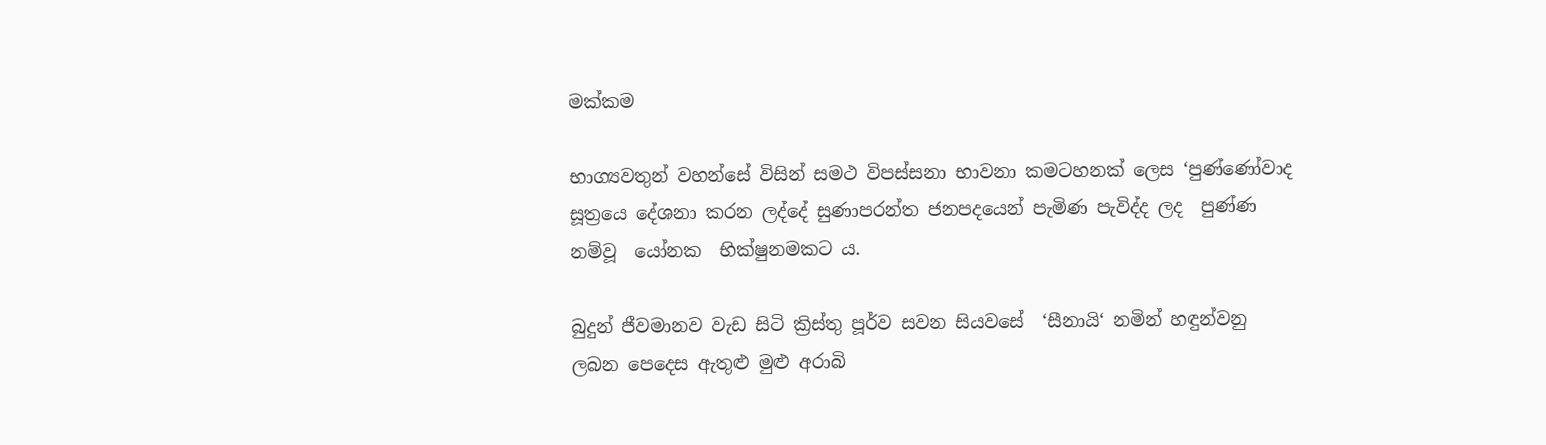මක්කම

භාග්‍යවතුන් වහන්සේ විසින් සමථ විපස්සනා භාවනා කමටහනක් ලෙස ‘පුණ්ණෝවාද සූත්‍රයෙ දේශනා කරන ලද්දේ සුණාපරන්ත ජනපදයෙන් පැමිණ පැවිද්ද ලද  පුණ්ණ නම්වූ  යෝනක  භික්ෂුනමකට ය.

බුදුන් ජීවමානව වැඩ සිටි ක්‍රිස්තු පූර්ව සවන සියවසේ  ‘සීනායි‘ නමින් හඳුන්වනු ලබන පෙදෙස ඇතුළු මුළු අරාබි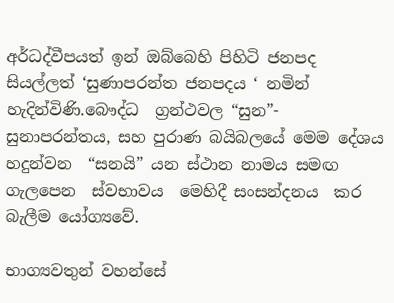අර්ධද්වීපයත් ඉන් ඔබ්බෙහි පිහිටි ජනපද සියල්ලත් ‘සුණාපරන්ත ජනපදය ‘ නමින් හැදින්විණි.බෞද්ධ  ග්‍රන්ථවල “සුන”- සුනාපරන්තය, සහ පුරාණ බයිබලයේ මෙම දේශය හදුන්වන  “සනයි” යන ස්ථාන නාමය සමඟ ගැලපෙන  ස්වභාවය  මෙහිදී සංසන්දනය  කර බැලීම යෝග්‍යවේ.

භාග්‍යවතුන් වහන්සේ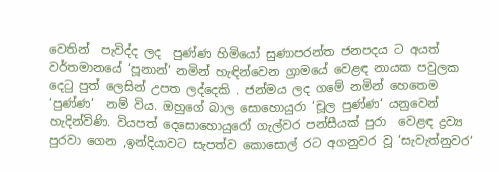වෙතින්  පැවිද්ද ලද  පුණ්ණ හිමියෝ සුණාපරන්ත ජනපදය ට අයත් වර්තමානයේ ‘පූනාන්‘ නමින් හැඳින්වෙන ග්‍රාමයේ වෙළඳ නායක පවුලක  දෙටු පුත් ලෙසින් උපත ලද්දෙකි . ජන්මය ලද ගමේ නමින් හෙතෙම ‘පුණ්ණ‘  නම් විය. ඔහුගේ බාල සොහොයුරා ‘චූල පුණ්ණ‘ යනුවෙන් හැදින්විණි. වියපත් දෙසොහොයුරෝ ගැල්වර පන්සීයක් පුරා  වෙළඳ ද්‍රව්‍ය පුරවා ගෙන ,ඉන්දියාවට සැපත්ව කොසොල් රට අගනුවර වූ ‘සැවැත්නුවර‘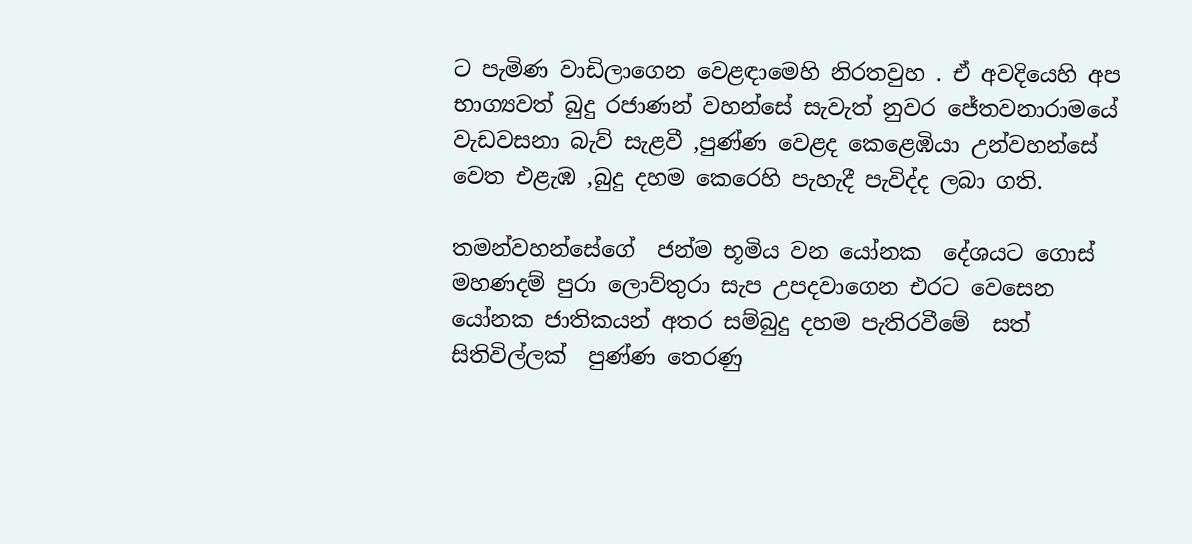ට පැමිණ වාඩිලාගෙන වෙළඳාමෙහි නිරතවුහ . ඒ අවදියෙහි අප භාග්‍යවත් බුදු රජාණන් වහන්සේ සැවැත් නුවර ජේතවනාරාමයේ වැඩවසනා බැව් සැළවී ,පුණ්ණ වෙළද කෙළෙඹියා උන්වහන්සේ වෙත එළැඹ ,බුදු දහම කෙරෙහි පැහැදී පැවිද්ද ලබා ගති.

තමන්වහන්සේගේ  ජන්ම භූමිය වන යෝනක  දේශයට ගොස් මහණදම් පුරා ලොව්තුරා සැප උපදවාගෙන එරට වෙසෙන  යෝනක ජාතිකයන් අතර සම්බුදු දහම පැතිරවීමේ  සත් සිතිවිල්ලක්  පුණ්ණ තෙරණු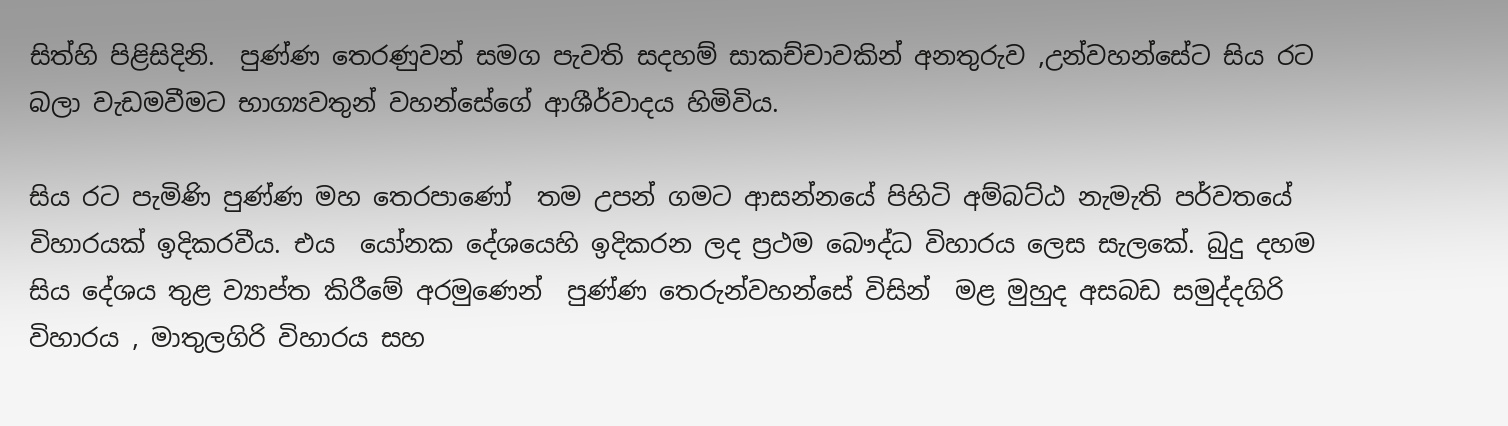සිත්හි පිළිසිදිනි.  පුණ්ණ තෙරණුවන් සමග පැවති සදහම් සාකච්චාවකින් අනතුරුව ,උන්වහන්සේට සිය රට බලා වැඩමවීමට භාග්‍යවතුන් වහන්සේගේ ආශීර්වාදය හිමිවිය.

සිය රට පැමිණි පුණ්ණ මහ තෙරපාණෝ  තම උපන් ගමට ආසන්නයේ පිහිටි අම්බට්ඨ නැමැති පර්වතයේ විහාරයක් ඉදිකරවීය. එය  යෝනක දේශයෙහි ඉදිකරන ලද ප්‍රථම බෞද්ධ විහාරය ලෙස සැලකේ. බුදු දහම සිය දේශය තුළ ව්‍යාප්ත කිරීමේ අරමුණෙන්  පුණ්ණ තෙරුන්වහන්සේ විසින්  මළ මුහුද අසබඩ සමුද්දගිරි විහාරය , මාතුලගිරි විහාරය සහ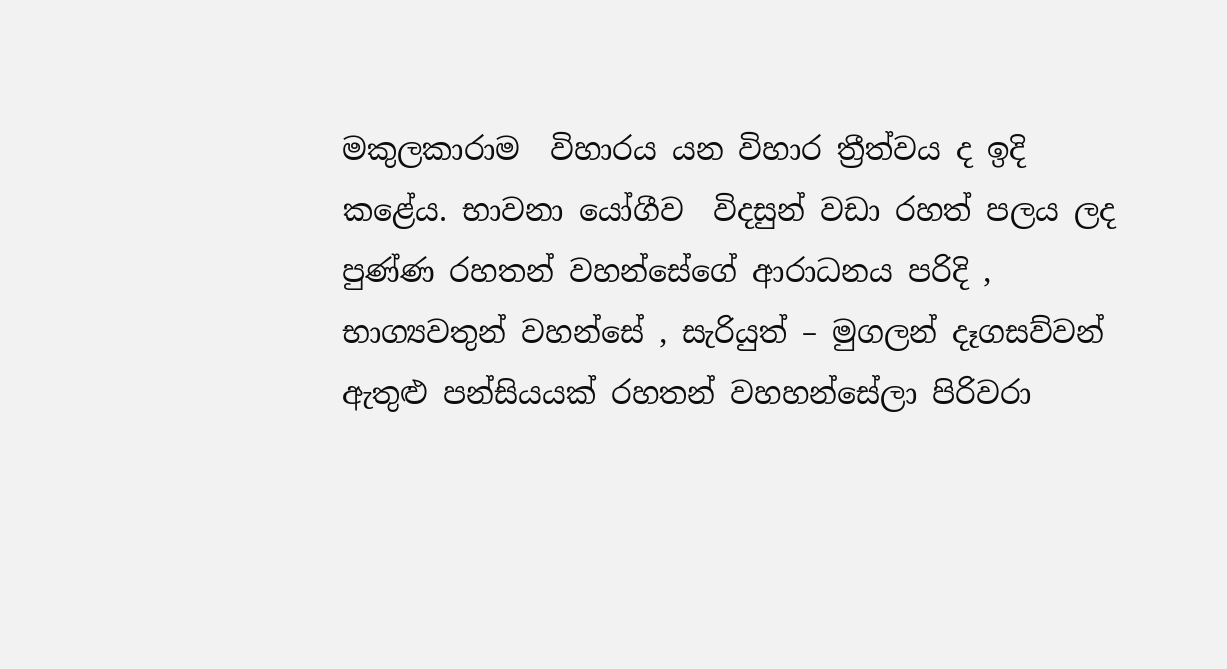මකුලකාරාම  විහාරය යන විහාර ත්‍රීත්වය ද ඉදි කළේය. භාවනා යෝගීව  විදසුන් වඩා රහත් පලය ලද  පුණ්ණ රහතන් වහන්සේගේ ආරාධනය පරිදි , භාග්‍යවතුන් වහන්සේ , සැරියුත් – මුගලන් දෑගසව්වන් ඇතුළු පන්සියයක් රහතන් වහහන්සේලා පිරිවරා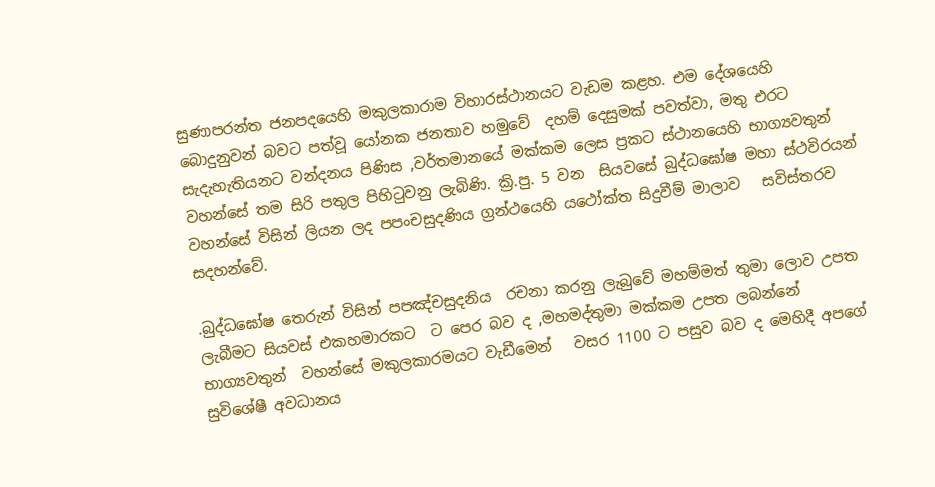සුණාපරන්ත ජනපදයෙහි මකුලකාරාම විහාරස්ථානයට වැඩම කළහ. එම දේශයෙහි බොදුනුවන් බවට පත්වූ යෝනක ජනතාව හමුවේ  දහම් දෙසුමක් පවත්වා, මතු එරට සැදැහැතියනට වන්දනය පිණිස ,වර්තමානයේ මක්කම ලෙස ප්‍රකට ස්ථානයෙහි භාග්‍යවතුන් වහන්සේ තම සිරි පතුල පිහිටුවනු ලැබිණි. ක්‍රි.පු. 5 වන  සියවසේ බුද්ධඝෝෂ මහා ස්ථවිරයන් වහන්සේ විසින් ලියන ලද පපංචසුදණිය ග්‍රන්ථයෙහි යථෝක්ත සිදුවීම් මාලාව   සවිස්තරව සදහන්වේ.

.බුද්ධඝෝෂ තෙරුන් විසින් පපඤ්චසුදනිය  රචනා කරනු ලැබුවේ මහම්මත් තුමා ලොව උපත ලැබීමට සියවස් එකහමාරකට  ට පෙර බව ද ,මහමද්තුමා මක්කම උපත ලබන්නේ භාග්‍යවතුන්  වහන්සේ මකුලකාරමයට වැඩීමෙන්   වසර 1100 ට පසුව බව ද මෙහිදී අපගේ සුවිශේෂී අවධානය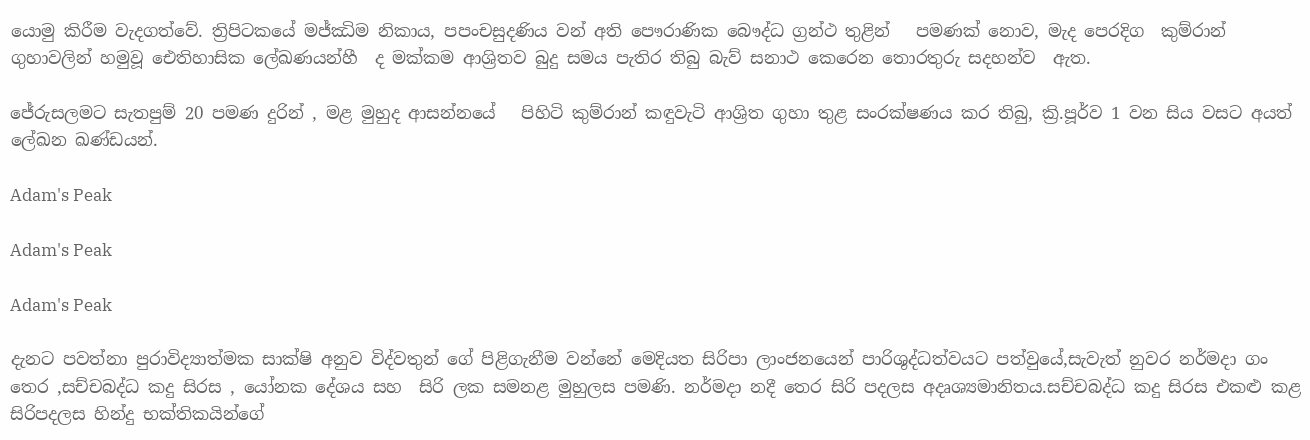යොමු කිරීම වැදගත්වේ. ත්‍රිපිටකයේ මජ්ඣිම නිකාය, පපංචසුදණිය වන් අති පෞරාණික බෞද්ධ ග්‍රන්ථ තුළින්   පමණක් නොව, මැද පෙරදිග  කුම්රාන් ගුහාවලින් හමුවූ ඓතිහාසික ලේඛණයන්හී  ද මක්කම ආශ්‍රිතව බුදු සමය පැතිර තිබු බැව් සනාථ කෙරෙන තොරතුරු සදහන්ව  ඇත.

ජේරුසලමට සැතපුම් 20 පමණ දුරින් , මළ මුහුද ආසන්නයේ   පිහිටි කුම්රාන් කඳුවැටි ආශ්‍රිත ගුහා තුළ සංරක්ෂණය කර තිබු, ක්‍රි.පූර්ව 1 වන සිය වසට අයත් ලේඛන ඛණ්ඩයන්.

Adam's Peak

Adam's Peak

Adam's Peak

දැනට පවත්නා පුරාවිද්‍යාත්මක සාක්ෂි අනුව විද්වතුන් ගේ පිළිගැනීම වන්නේ මෙදියත සිරිපා ලාංජනයෙන් පාරිශුද්ධත්වයට පත්වුයේ,සැවැත් නුවර නර්මදා ගං තෙර ,සච්චබද්ධ කදු සිරස , යෝනක දේශය සහ  සිරි ලක සමනළ මුහුලස පමණි. නර්මදා නදී තෙර සිරි පදලස අදෘශ්‍යමානිතය.සච්චබද්ධ කදු සිරස එකළු කළ සිරිපදලස හින්දු භක්තිකයින්ගේ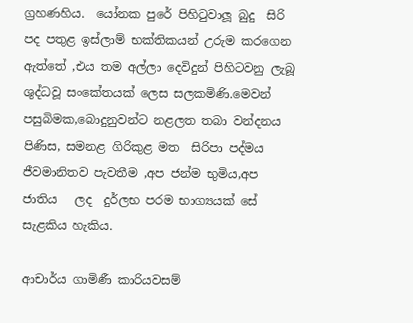ග්‍රහණහිය.  යෝනක පුරේ පිහිටුවාලූ බුදු  සිරි පද පතුළ ඉස්ලාම් භක්තිකයන් උරුම කරගෙන ඇත්තේ ,එය තම අල්ලා දෙවිදුන් පිහිටවනු ලැබූ ශුද්ධවූ සංකේතයක් ලෙස සලකමිණි.මෙවන් පසුබිමක,බොදුනුවන්ට නළලත තබා වන්දනය පිණිස, සමනළ ගිරිකුළ මත  සිරිපා පද්මය ජීවමානිතව පැවතීම ,අප ජන්ම භුමිය,අප ජාතිය   ලද  දුර්ලභ පරම භාග්‍යයක් සේ සැළකිය හැකිය.

ආචාර්ය ගාමිණී කාරියවසම්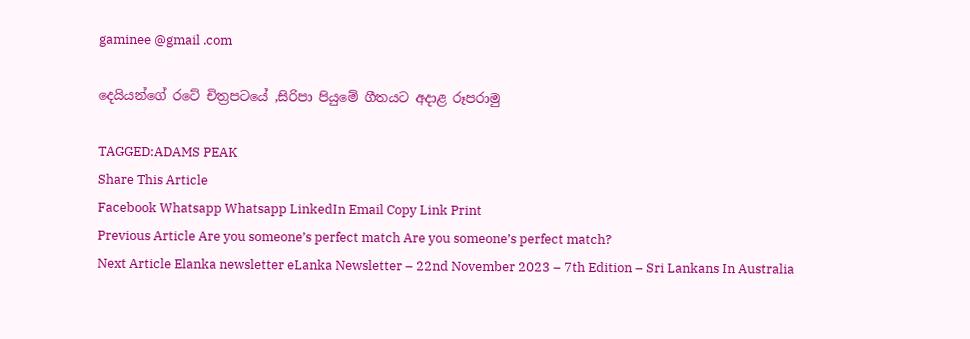gaminee @gmail .com

දෙයියන්ගේ රටේ චිත්‍රපටයේ ,සිරිපා පියුමේ ගීතයට අදාළ රූපරාමු

TAGGED:ADAMS PEAK
Share This Article
Facebook Whatsapp Whatsapp LinkedIn Email Copy Link Print
Previous Article Are you someone’s perfect match Are you someone’s perfect match?
Next Article Elanka newsletter eLanka Newsletter – 22nd November 2023 – 7th Edition – Sri Lankans In Australia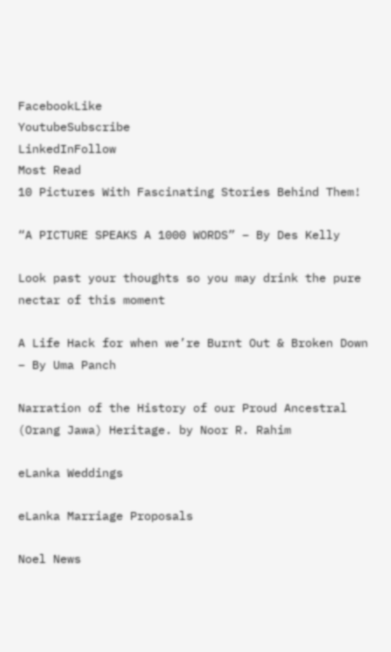FacebookLike
YoutubeSubscribe
LinkedInFollow
Most Read
10 Pictures With Fascinating Stories Behind Them!

“A PICTURE SPEAKS A 1000 WORDS” – By Des Kelly

Look past your thoughts so you may drink the pure nectar of this moment

A Life Hack for when we’re Burnt Out & Broken Down – By Uma Panch

Narration of the History of our Proud Ancestral (Orang Jawa) Heritage. by Noor R. Rahim

eLanka Weddings

eLanka Marriage Proposals

Noel News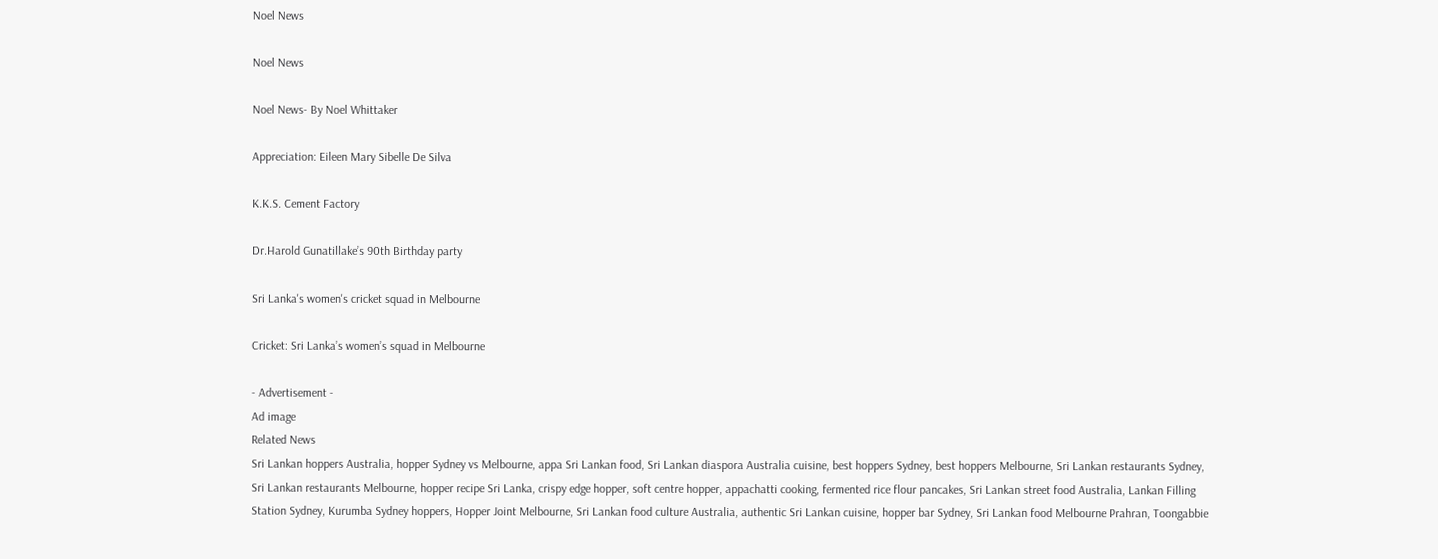Noel News

Noel News

Noel News- By Noel Whittaker

Appreciation: Eileen Mary Sibelle De Silva

K.K.S. Cement Factory

Dr.Harold Gunatillake’s 90th Birthday party

Sri Lanka's women's cricket squad in Melbourne

Cricket: Sri Lanka’s women’s squad in Melbourne

- Advertisement -
Ad image
Related News
Sri Lankan hoppers Australia, hopper Sydney vs Melbourne, appa Sri Lankan food, Sri Lankan diaspora Australia cuisine, best hoppers Sydney, best hoppers Melbourne, Sri Lankan restaurants Sydney, Sri Lankan restaurants Melbourne, hopper recipe Sri Lanka, crispy edge hopper, soft centre hopper, appachatti cooking, fermented rice flour pancakes, Sri Lankan street food Australia, Lankan Filling Station Sydney, Kurumba Sydney hoppers, Hopper Joint Melbourne, Sri Lankan food culture Australia, authentic Sri Lankan cuisine, hopper bar Sydney, Sri Lankan food Melbourne Prahran, Toongabbie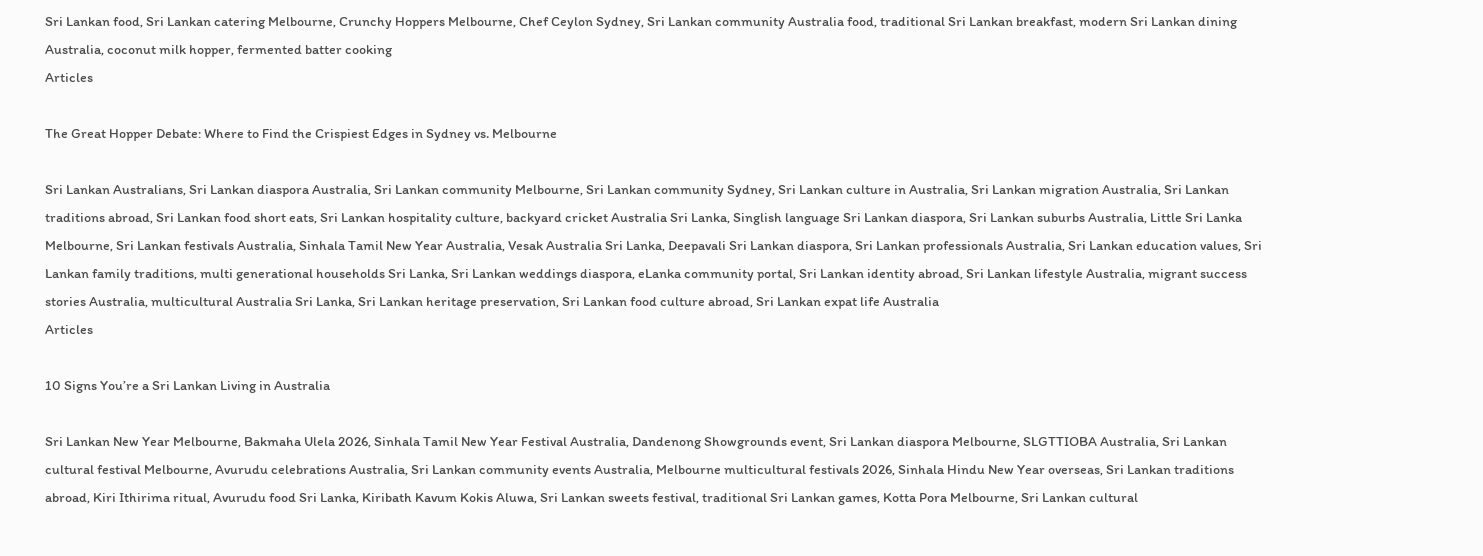Sri Lankan food, Sri Lankan catering Melbourne, Crunchy Hoppers Melbourne, Chef Ceylon Sydney, Sri Lankan community Australia food, traditional Sri Lankan breakfast, modern Sri Lankan dining Australia, coconut milk hopper, fermented batter cooking
Articles

The Great Hopper Debate: Where to Find the Crispiest Edges in Sydney vs. Melbourne

Sri Lankan Australians, Sri Lankan diaspora Australia, Sri Lankan community Melbourne, Sri Lankan community Sydney, Sri Lankan culture in Australia, Sri Lankan migration Australia, Sri Lankan traditions abroad, Sri Lankan food short eats, Sri Lankan hospitality culture, backyard cricket Australia Sri Lanka, Singlish language Sri Lankan diaspora, Sri Lankan suburbs Australia, Little Sri Lanka Melbourne, Sri Lankan festivals Australia, Sinhala Tamil New Year Australia, Vesak Australia Sri Lanka, Deepavali Sri Lankan diaspora, Sri Lankan professionals Australia, Sri Lankan education values, Sri Lankan family traditions, multi generational households Sri Lanka, Sri Lankan weddings diaspora, eLanka community portal, Sri Lankan identity abroad, Sri Lankan lifestyle Australia, migrant success stories Australia, multicultural Australia Sri Lanka, Sri Lankan heritage preservation, Sri Lankan food culture abroad, Sri Lankan expat life Australia
Articles

10 Signs You’re a Sri Lankan Living in Australia

Sri Lankan New Year Melbourne, Bakmaha Ulela 2026, Sinhala Tamil New Year Festival Australia, Dandenong Showgrounds event, Sri Lankan diaspora Melbourne, SLGTTIOBA Australia, Sri Lankan cultural festival Melbourne, Avurudu celebrations Australia, Sri Lankan community events Australia, Melbourne multicultural festivals 2026, Sinhala Hindu New Year overseas, Sri Lankan traditions abroad, Kiri Ithirima ritual, Avurudu food Sri Lanka, Kiribath Kavum Kokis Aluwa, Sri Lankan sweets festival, traditional Sri Lankan games, Kotta Pora Melbourne, Sri Lankan cultural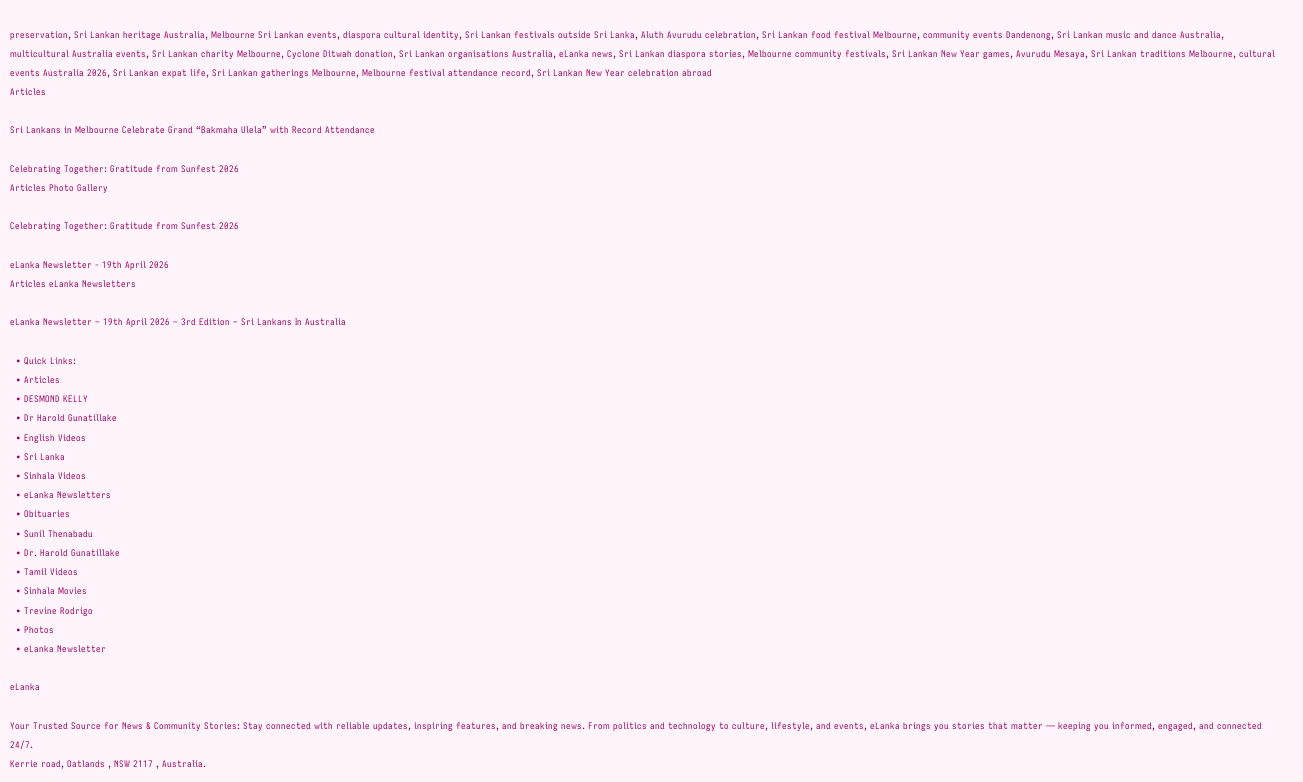preservation, Sri Lankan heritage Australia, Melbourne Sri Lankan events, diaspora cultural identity, Sri Lankan festivals outside Sri Lanka, Aluth Avurudu celebration, Sri Lankan food festival Melbourne, community events Dandenong, Sri Lankan music and dance Australia, multicultural Australia events, Sri Lankan charity Melbourne, Cyclone Ditwah donation, Sri Lankan organisations Australia, eLanka news, Sri Lankan diaspora stories, Melbourne community festivals, Sri Lankan New Year games, Avurudu Mesaya, Sri Lankan traditions Melbourne, cultural events Australia 2026, Sri Lankan expat life, Sri Lankan gatherings Melbourne, Melbourne festival attendance record, Sri Lankan New Year celebration abroad
Articles

Sri Lankans in Melbourne Celebrate Grand “Bakmaha Ulela” with Record Attendance

Celebrating Together: Gratitude from Sunfest 2026
Articles Photo Gallery

Celebrating Together: Gratitude from Sunfest 2026

eLanka Newsletter - 19th April 2026
Articles eLanka Newsletters

eLanka Newsletter – 19th April 2026 – 3rd Edition – Sri Lankans In Australia

  • Quick Links:
  • Articles
  • DESMOND KELLY
  • Dr Harold Gunatillake
  • English Videos
  • Sri Lanka
  • Sinhala Videos
  • eLanka Newsletters
  • Obituaries
  • Sunil Thenabadu
  • Dr. Harold Gunatillake
  • Tamil Videos
  • Sinhala Movies
  • Trevine Rodrigo
  • Photos
  • eLanka Newsletter

eLanka

Your Trusted Source for News & Community Stories: Stay connected with reliable updates, inspiring features, and breaking news. From politics and technology to culture, lifestyle, and events, eLanka brings you stories that matter — keeping you informed, engaged, and connected 24/7.
Kerrie road, Oatlands , NSW 2117 , Australia.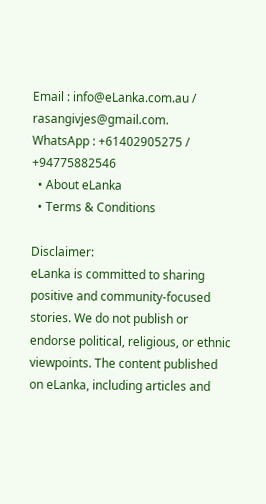Email : info@eLanka.com.au / rasangivjes@gmail.com.
WhatsApp : +61402905275 / +94775882546
  • About eLanka
  • Terms & Conditions

Disclaimer:
eLanka is committed to sharing positive and community-focused stories. We do not publish or endorse political, religious, or ethnic viewpoints. The content published on eLanka, including articles and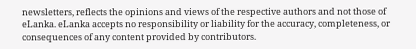newsletters, reflects the opinions and views of the respective authors and not those of eLanka. eLanka accepts no responsibility or liability for the accuracy, completeness, or consequences of any content provided by contributors.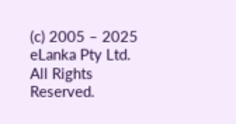(c) 2005 – 2025 eLanka Pty Ltd. All Rights Reserved.